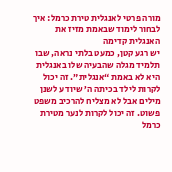מורה פרטי לאנגלית טירת כרמל: איך לבחור לימוד שבאמת מזיז את האנגלית קדימה
יש רגע קטן, כמעט בלתי נראה, שבו תלמיד מגלה שהבעיה שלו באנגלית היא לא באמת “אנגלית”. זה יכול לקרות לילד בכיתה ה’ שיודע לשנן מילים אבל לא מצליח להרכיב משפט פשוט. זה יכול לקרות לנער מטירת כרמל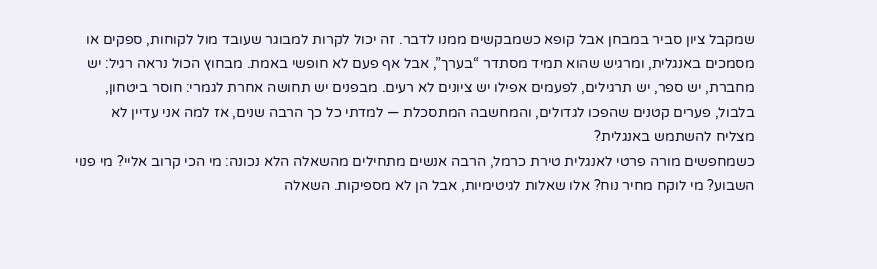שמקבל ציון סביר במבחן אבל קופא כשמבקשים ממנו לדבר. זה יכול לקרות למבוגר שעובד מול לקוחות, ספקים או מסמכים באנגלית, ומרגיש שהוא תמיד מסתדר “בערך”, אבל אף פעם לא חופשי באמת. מבחוץ הכול נראה רגיל: יש מחברת, יש ספר, יש תרגילים, לפעמים אפילו יש ציונים לא רעים. מבפנים יש תחושה אחרת לגמרי: חוסר ביטחון, בלבול, פערים קטנים שהפכו לגדולים, והמחשבה המתסכלת — למדתי כל כך הרבה שנים, אז למה אני עדיין לא מצליח להשתמש באנגלית?
כשמחפשים מורה פרטי לאנגלית טירת כרמל, הרבה אנשים מתחילים מהשאלה הלא נכונה: מי הכי קרוב אליי? מי פנוי השבוע? מי לוקח מחיר נוח? אלו שאלות לגיטימיות, אבל הן לא מספיקות. השאלה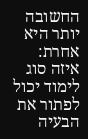החשובה יותר היא אחרת: איזה סוג לימוד יכול לפתור את הבעיה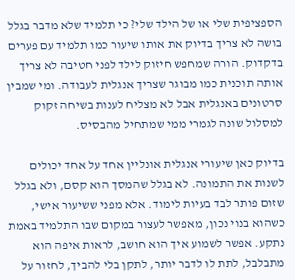הספציפית שלי או של הילד שלי? כי תלמיד שלא מדבר בגלל בושה לא צריך בדיוק את אותו שיעור כמו תלמיד עם פערים בדקדוק. הורה שמחפש חיזוק לילד לפני חטיבה לא צריך אותה תוכנית כמו מבוגר שצריך אנגלית לעבודה. ומי שמבין סרטונים באנגלית אבל לא מצליח לענות בשיחה זקוק למסלול שונה לגמרי ממי שמתחיל מהבסיס.

בדיוק כאן שיעורי אנגלית אונליין אחד על אחד יכולים לשנות את התמונה. לא בגלל שהמסך הוא קסם, ולא בגלל שזום פותר לבד בעיות לימוד. אלא מפני ששיעור אישי, כשהוא בנוי נכון, מאפשר לעצור במקום שבו התלמיד באמת נתקע. אפשר לשמוע איך הוא חושב, לראות איפה הוא מתבלבל, לתת לו לדבר יותר, לתקן בלי להביך, לחזור על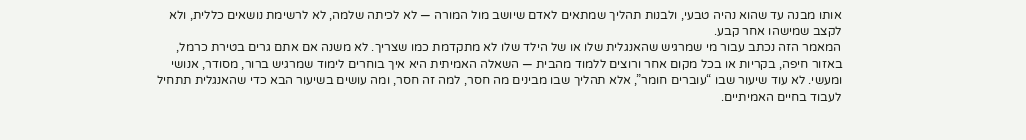אותו מבנה עד שהוא נהיה טבעי, ולבנות תהליך שמתאים לאדם שיושב מול המורה — לא לכיתה שלמה, לא לרשימת נושאים כללית, ולא לקצב שמישהו אחר קבע.
המאמר הזה נכתב עבור מי שמרגיש שהאנגלית שלו או של הילד שלו לא מתקדמת כמו שצריך. לא משנה אם אתם גרים בטירת כרמל, באזור חיפה, בקריות או בכל מקום אחר ורוצים ללמוד מהבית — השאלה האמיתית היא איך בוחרים לימוד שמרגיש ברור, מסודר, אנושי ומעשי. לא עוד שיעור שבו “עוברים חומר”, אלא תהליך שבו מבינים מה חסר, למה זה חסר, ומה עושים בשיעור הבא כדי שהאנגלית תתחיל לעבוד בחיים האמיתיים.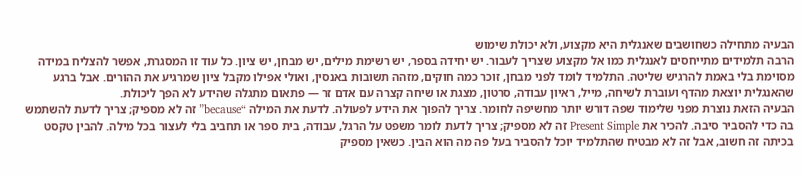הבעיה מתחילה כשחושבים שאנגלית היא מקצוע, ולא יכולת שימוש
הרבה תלמידים מתייחסים לאנגלית כמו אל מקצוע שצריך לעבור. יש יחידה בספר, יש רשימת מילים, יש מבחן, יש ציון. כל עוד זו המסגרת, אפשר להצליח במידה מסוימת בלי באמת להרגיש שליטה. התלמיד לומד לפני מבחן, זוכר כמה חוקים, מזהה תשובות באנסין, ואולי אפילו מקבל ציון שמרגיע את ההורים. אבל ברגע שהאנגלית יוצאת מהדף ועוברת לשיחה, מייל, ראיון עבודה, סרטון, מצגת או שיחה קצרה עם אדם זר — פתאום מתגלה שהידע לא הפך ליכולת.
הבעיה הזאת נוצרת מפני שלימוד שפה דורש יותר מחשיפה לחומר. צריך להפוך את הידע לפעולה. לדעת את המילה “because” זה לא מספיק; צריך לדעת להשתמש בה כדי להסביר סיבה. להכיר את Present Simple זה לא מספיק; צריך לדעת לומר משפט על הרגל, עבודה, בית ספר או תחביב בלי לעצור בכל מילה. להבין טקסט בכיתה זה חשוב, אבל זה לא מבטיח שהתלמיד יוכל להסביר בעל פה מה הוא הבין. כשאין מספיק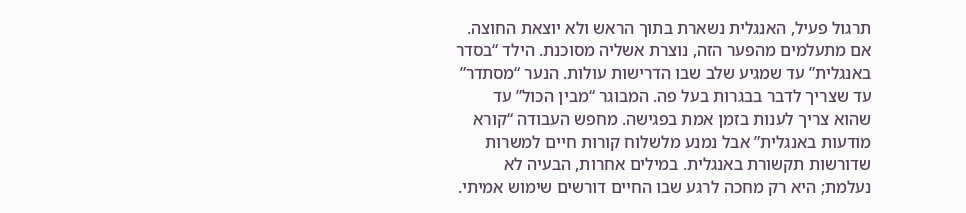תרגול פעיל, האנגלית נשארת בתוך הראש ולא יוצאת החוצה.
אם מתעלמים מהפער הזה, נוצרת אשליה מסוכנת. הילד “בסדר באנגלית” עד שמגיע שלב שבו הדרישות עולות. הנער “מסתדר” עד שצריך לדבר בבגרות בעל פה. המבוגר “מבין הכול” עד שהוא צריך לענות בזמן אמת בפגישה. מחפש העבודה “קורא מודעות באנגלית” אבל נמנע מלשלוח קורות חיים למשרות שדורשות תקשורת באנגלית. במילים אחרות, הבעיה לא נעלמת; היא רק מחכה לרגע שבו החיים דורשים שימוש אמיתי.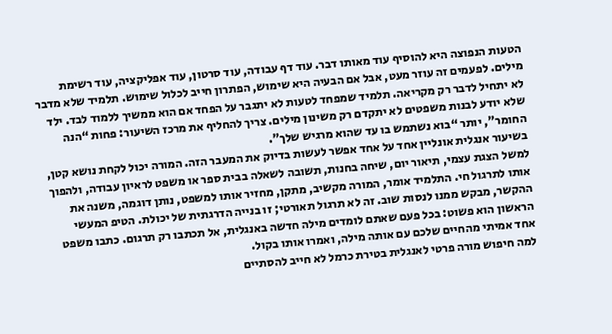הטעות הנפוצה היא להוסיף עוד מאותו דבר. עוד דף עבודה, עוד סרטון, עוד אפליקציה, עוד רשימת מילים. לפעמים זה עוזר מעט, אבל אם הבעיה היא שימוש, הפתרון חייב לכלול שימוש. תלמיד שלא מדבר לא יתחיל לדבר רק מקריאה. תלמיד שמפחד לטעות לא יתגבר על הפחד אם הוא ממשיך ללמוד לבד. ילד שלא יודע לבנות משפטים לא יתקדם רק משינון מילים. צריך להחליף את מרכז השיעור: פחות “הנה החומר”, יותר “בוא נשתמש בו עד שהוא מרגיש שלך”.
בשיעור אנגלית אונליין אחד על אחד אפשר לעשות בדיוק את המעבר הזה. המורה יכול לקחת נושא קטן, למשל הצגת עצמי, תיאור יום, שיחה בחנות, תשובה לשאלה בבית ספר או משפט לראיון עבודה, ולהפוך אותו לתרגול חי. התלמיד אומר, המורה מקשיב, מתקן, מחזיר אותו למשפט, נותן דוגמה, משנה את ההקשר, מבקש ממנו לנסות שוב. זה לא תרגול תאורטי; זו בנייה הדרגתית של יכולת. הטיפ המעשי הראשון הוא פשוט: בכל פעם שאתם לומדים מילה חדשה באנגלית, אל תכתבו רק תרגום. כתבו משפט אחד אמיתי מהחיים שלכם עם אותה מילה, ואמרו אותו בקול.
למה חיפוש מורה פרטי לאנגלית בטירת כרמל לא חייב להסתיים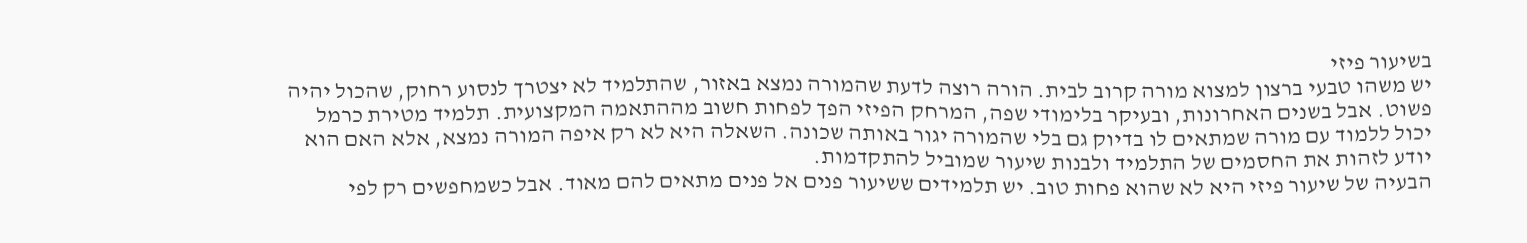בשיעור פיזי
יש משהו טבעי ברצון למצוא מורה קרוב לבית. הורה רוצה לדעת שהמורה נמצא באזור, שהתלמיד לא יצטרך לנסוע רחוק, שהכול יהיה פשוט. אבל בשנים האחרונות, ובעיקר בלימודי שפה, המרחק הפיזי הפך לפחות חשוב מההתאמה המקצועית. תלמיד מטירת כרמל יכול ללמוד עם מורה שמתאים לו בדיוק גם בלי שהמורה יגור באותה שכונה. השאלה היא לא רק איפה המורה נמצא, אלא האם הוא יודע לזהות את החסמים של התלמיד ולבנות שיעור שמוביל להתקדמות.
הבעיה של שיעור פיזי היא לא שהוא פחות טוב. יש תלמידים ששיעור פנים אל פנים מתאים להם מאוד. אבל כשמחפשים רק לפי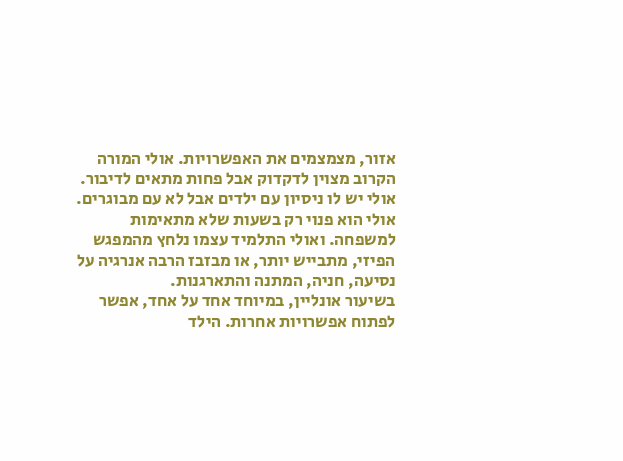אזור, מצמצמים את האפשרויות. אולי המורה הקרוב מצוין לדקדוק אבל פחות מתאים לדיבור. אולי יש לו ניסיון עם ילדים אבל לא עם מבוגרים. אולי הוא פנוי רק בשעות שלא מתאימות למשפחה. ואולי התלמיד עצמו נלחץ מהמפגש הפיזי, מתבייש יותר, או מבזבז הרבה אנרגיה על נסיעה, חניה, המתנה והתארגנות.
בשיעור אונליין, במיוחד אחד על אחד, אפשר לפתוח אפשרויות אחרות. הילד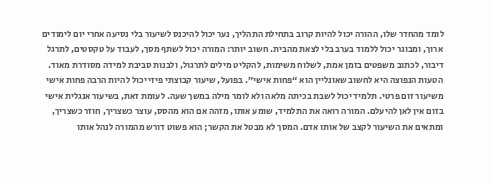לומד מהחדר שלו, ההורה יכול להיות קרוב בתחילת התהליך, נער יכול להיכנס לשיעור בלי נסיעה אחרי יום לימודים ארוך, ומבוגר יכול ללמוד בערב בלי לצאת מהבית. חשוב יותר: המורה יכול לשתף מסך, לעבוד על טקסטים, לתרגל דיבור, לכתוב משפטים בזמן אמת, לשלוח משימות, להקליט מילים לתרגול, ולבנות סביבת למידה מסודרת מאוד.
הטעות הנפוצה היא לחשוב שאונליין הוא “פחות אישי”. בפועל, שיעור קבוצתי פיזי יכול להיות הרבה פחות אישי משיעור זום פרטי. תלמיד יכול לשבת בכיתה מלאה ולא לומר מילה במשך שעה. לעומת זאת, בשיעור אנגלית אישי בזום אין לאן להיעלם. המורה רואה את התלמיד, שומע אותו, מזהה אם הוא מהסס, עוצר כשצריך, חוזר כשצריך, ומתאים את השיעור לקצב של אותו אדם. המסך לא מבטל את הקשר; הוא פשוט דורש מהמורה לנהל אותו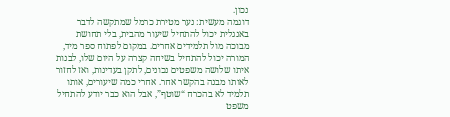נכון.
דוגמה מעשית: נער מטירת כרמל שמתקשה לדבר באנגלית יכול להתחיל שיעור מהבית, בלי תחושת מבוכה מול תלמידים אחרים. במקום לפתוח ספר מיד, המורה יכול להתחיל בשיחה קצרה על היום שלו, לבנות איתו שלושה משפטים נכונים, לתקן בעדינות, ואז לחזור לאותו מבנה בהקשר אחר. אחרי כמה שיעורים, אותו תלמיד לא בהכרח “שוטף”, אבל הוא כבר יודע להתחיל משפט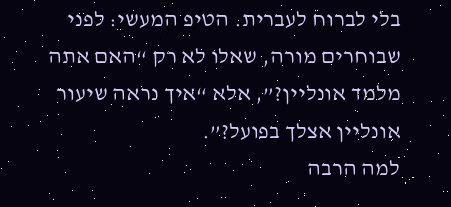בלי לברוח לעברית. הטיפ המעשי: לפני שבוחרים מורה, שאלו לא רק “האם אתה מלמד אונליין?”, אלא “איך נראה שיעור אונליין אצלך בפועל?”.
למה הרבה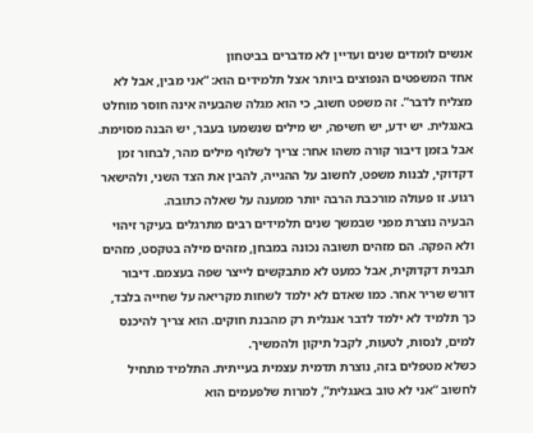אנשים לומדים שנים ועדיין לא מדברים בביטחון
אחד המשפטים הנפוצים ביותר אצל תלמידים הוא: “אני מבין, אבל לא מצליח לדבר”. זה משפט חשוב, כי הוא מגלה שהבעיה אינה חוסר מוחלט באנגלית. יש ידע, יש חשיפה, יש מילים שנשמעו בעבר, יש הבנה מסוימת. אבל בזמן דיבור קורה משהו אחר: צריך לשלוף מילים מהר, לבחור זמן דקדוקי, לבנות משפט, לחשוב על ההגייה, להבין את הצד השני, ולהישאר רגוע. זו פעולה מורכבת הרבה יותר ממענה על שאלה כתובה.
הבעיה נוצרת מפני שבמשך שנים תלמידים רבים מתרגלים בעיקר זיהוי ולא הפקה. הם מזהים תשובה נכונה במבחן, מזהים מילה בטקסט, מזהים תבנית דקדוקית, אבל כמעט לא מתבקשים לייצר שפה בעצמם. דיבור דורש שריר אחר. כמו שאדם לא ילמד לשחות מקריאה על שחייה בלבד, כך תלמיד לא ילמד לדבר אנגלית רק מהבנת חוקים. הוא צריך להיכנס למים, לנסות, לטעות, לקבל תיקון ולהמשיך.
כשלא מטפלים בזה, נוצרת תדמית עצמית בעייתית. התלמיד מתחיל לחשוב “אני לא טוב באנגלית”, למרות שלפעמים הוא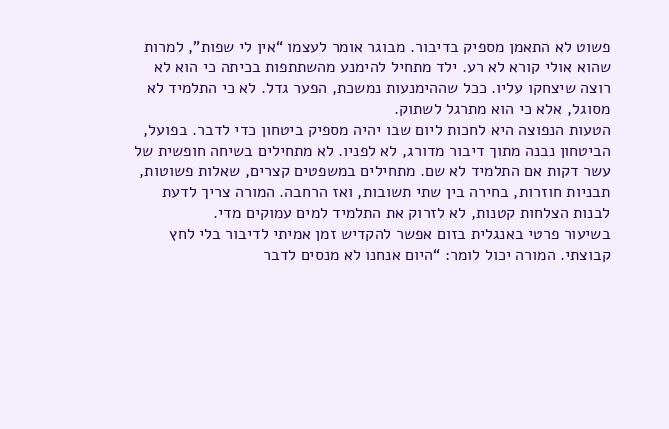פשוט לא התאמן מספיק בדיבור. מבוגר אומר לעצמו “אין לי שפות”, למרות שהוא אולי קורא לא רע. ילד מתחיל להימנע מהשתתפות בכיתה כי הוא לא רוצה שיצחקו עליו. ככל שההימנעות נמשכת, הפער גדל. לא כי התלמיד לא מסוגל, אלא כי הוא מתרגל לשתוק.
הטעות הנפוצה היא לחכות ליום שבו יהיה מספיק ביטחון כדי לדבר. בפועל, הביטחון נבנה מתוך דיבור מדורג, לא לפניו. לא מתחילים בשיחה חופשית של עשר דקות אם התלמיד לא שם. מתחילים במשפטים קצרים, שאלות פשוטות, תבניות חוזרות, בחירה בין שתי תשובות, ואז הרחבה. המורה צריך לדעת לבנות הצלחות קטנות, לא לזרוק את התלמיד למים עמוקים מדי.
בשיעור פרטי באנגלית בזום אפשר להקדיש זמן אמיתי לדיבור בלי לחץ קבוצתי. המורה יכול לומר: “היום אנחנו לא מנסים לדבר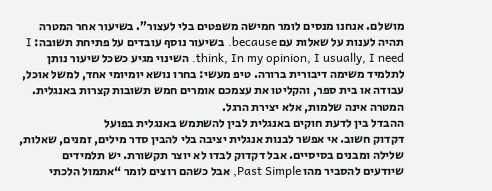מושלם. אנחנו מנסים לומר חמישה משפטים בלי לעצור”. בשיעור אחר המטרה תהיה לענות על שאלות עם because. בשיעור נוסף עובדים על פתיחת תשובה: I think, In my opinion, I usually, I need. השינוי מגיע כשכל שיעור נותן לתלמיד משימה דיבורית ברורה. טיפ מעשי: בחרו נושא יומיומי אחד, למשל אוכל, עבודה או בית ספר, והקליטו את עצמכם אומרים חמש תשובות קצרות באנגלית. המטרה אינה שלמות, אלא יצירת הרגל.
ההבדל בין לדעת חוקים באנגלית לבין להשתמש באנגלית בפועל
דקדוק חשוב. אי אפשר לבנות אנגלית יציבה בלי להבין סדר מילים, זמנים, שאלות, שלילה ומבנים בסיסיים. אבל דקדוק לבדו לא יוצר תקשורת. יש תלמידים שיודעים להסביר מהו Past Simple, אבל כשהם רוצים לומר “אתמול הלכתי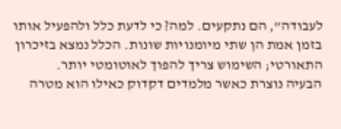לעבודה”, הם נתקעים. למה? כי לדעת כלל ולהפעיל אותו בזמן אמת הן שתי מיומנויות שונות. הכלל נמצא בזיכרון התאורטי; השימוש צריך להפוך לאוטומטי יותר.
הבעיה נוצרת כאשר מלמדים דקדוק כאילו הוא מטרה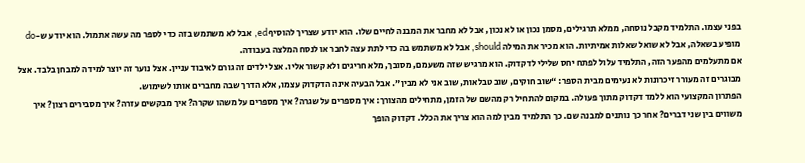בפני עצמו. התלמיד מקבל נוסחה, ממלא תרגילים, מסמן נכון או לא נכון, אבל לא מחבר את המבנה לחיים שלו. הוא יודע שצריך להוסיף ed, אבל לא משתמש בזה כדי לספר מה עשה אתמול. הוא יודע ש-do מופיע בשאלה, אבל לא שואל שאלות אמיתיות. הוא מכיר את המילה should, אבל לא משתמש בה כדי לתת עצה לחבר או לנסח המלצה בעבודה.
אם מתעלמים מהפער הזה, התלמיד עלול לפתח יחס שלילי לדקדוק. הוא מרגיש שזה משעמם, מסובך, מלא חריגים ולא קשור אליו. אצל ילדים זה גורם לאיבוד עניין. אצל נוער זה יוצר למידה למבחן בלבד. אצל מבוגרים זה מעורר זיכרונות לא נעימים מבית הספר: “שוב חוקים, שוב טבלאות, שוב אני לא מבין”. אבל הבעיה אינה הדקדוק עצמו, אלא הדרך שבה מחברים אותו לשימוש.
הפתרון המקצועי הוא ללמד דקדוק מתוך פעולה. במקום להתחיל רק מהשם של הזמן, מתחילים מהצורך: איך מספרים על שגרה? איך מספרים על משהו שקרה? איך מבקשים עזרה? איך מסבירים רצון? איך משווים בין שני דברים? אחר כך נותנים למבנה שם. כך התלמיד מבין למה הוא צריך את הכלל. דקדוק הופך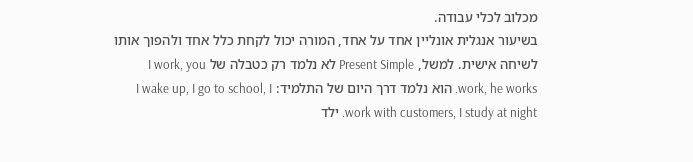מכלוב לכלי עבודה.
בשיעור אנגלית אונליין אחד על אחד, המורה יכול לקחת כלל אחד ולהפוך אותו לשיחה אישית. למשל, Present Simple לא נלמד רק כטבלה של I work, you work, he works. הוא נלמד דרך היום של התלמיד: I wake up, I go to school, I work with customers, I study at night. ילד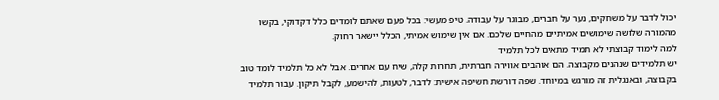יכול לדבר על משחקים, נער על חברים, מבוגר על עבודה. טיפ מעשי: בכל פעם שאתם לומדים כלל דקדוקי, בקשו מהמורה שלושה שימושים אמיתיים מהחיים שלכם. אם אין שימוש אמיתי, הכלל יישאר רחוק.
למה לימוד קבוצתי לא תמיד מתאים לכל תלמיד
יש תלמידים שנהנים מקבוצה. הם אוהבים אווירה חברתית, תחרות קלה, שיח עם אחרים. אבל לא כל תלמיד לומד טוב בקבוצה, ובאנגלית זה מורגש במיוחד. שפה דורשת חשיפה אישית: לדבר, לטעות, להישמע, לקבל תיקון. עבור תלמיד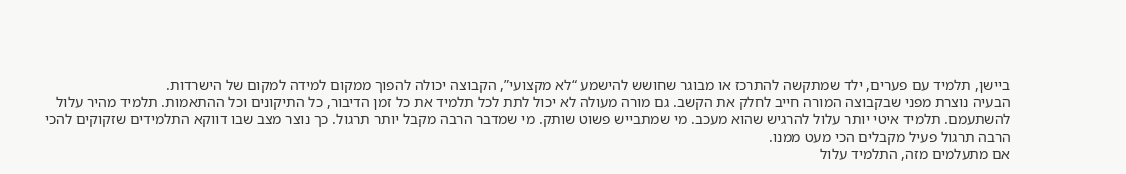ביישן, תלמיד עם פערים, ילד שמתקשה להתרכז או מבוגר שחושש להישמע “לא מקצועי”, הקבוצה יכולה להפוך ממקום למידה למקום של הישרדות.
הבעיה נוצרת מפני שבקבוצה המורה חייב לחלק את הקשב. גם מורה מעולה לא יכול לתת לכל תלמיד את כל זמן הדיבור, כל התיקונים וכל ההתאמות. תלמיד מהיר עלול להשתעמם. תלמיד איטי יותר עלול להרגיש שהוא מעכב. מי שמתבייש פשוט שותק. מי שמדבר הרבה מקבל יותר תרגול. כך נוצר מצב שבו דווקא התלמידים שזקוקים להכי הרבה תרגול פעיל מקבלים הכי מעט ממנו.
אם מתעלמים מזה, התלמיד עלול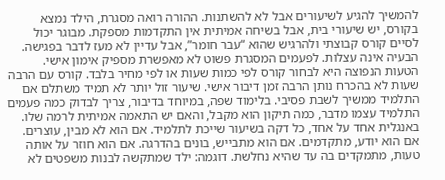להמשיך להגיע לשיעורים אבל לא להשתנות. ההורה רואה מסגרת, הילד נמצא בקורס, יש שיעורי בית, אבל בשיחה אמיתית אין התקדמות מספקת. מבוגר יכול לסיים קורס קבוצתי ולהרגיש שהוא “עבר חומר”, אבל עדיין לא מעז לדבר בפגישה. הבעיה אינה עצלות. לפעמים המסגרת פשוט לא מאפשרת מספיק אימון אישי.
הטעות הנפוצה היא לבחור קורס לפי כמות שעות או לפי מחיר בלבד. קורס עם הרבה שעות לא בהכרח נותן הרבה זמן דיבור אישי. שיעור זול יותר לא תמיד משתלם אם התלמיד ממשיך לשבת פסיבי. בלימוד שפה, במיוחד בדיבור, צריך לבדוק כמה פעמים התלמיד עצמו מדבר, כמה תיקון הוא מקבל, והאם יש התאמה אמיתית לרמה שלו.
באנגלית אחד על אחד, כל דקה בשיעור שייכת לתלמיד. אם הוא לא מבין, עוצרים. אם הוא יודע, מתקדמים. אם הוא מתבייש, בונים בהדרגה. אם הוא חוזר על אותה טעות, מתמקדים בה עד שהיא נחלשת. דוגמה: ילד שמתקשה לבנות משפטים לא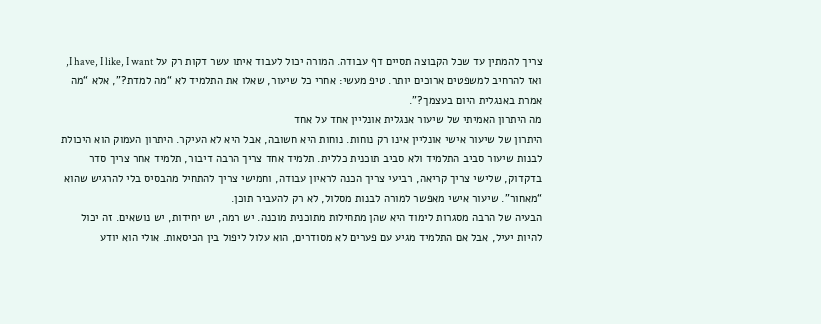צריך להמתין עד שכל הקבוצה תסיים דף עבודה. המורה יכול לעבוד איתו עשר דקות רק על I have, I like, I want, ואז להרחיב למשפטים ארוכים יותר. טיפ מעשי: אחרי כל שיעור, שאלו את התלמיד לא “מה למדת?”, אלא “מה אמרת באנגלית היום בעצמך?”.
מה היתרון האמיתי של שיעור אנגלית אונליין אחד על אחד
היתרון של שיעור אישי אונליין אינו רק נוחות. נוחות היא חשובה, אבל היא לא העיקר. היתרון העמוק הוא היכולת לבנות שיעור סביב התלמיד ולא סביב תוכנית כללית. תלמיד אחד צריך הרבה דיבור, תלמיד אחר צריך סדר בדקדוק, שלישי צריך קריאה, רביעי צריך הכנה לראיון עבודה, וחמישי צריך להתחיל מהבסיס בלי להרגיש שהוא “מאחור”. שיעור אישי מאפשר למורה לבנות מסלול, לא רק להעביר תוכן.
הבעיה של הרבה מסגרות לימוד היא שהן מתחילות מתוכנית מוכנה. יש רמה, יש יחידות, יש נושאים. זה יכול להיות יעיל, אבל אם התלמיד מגיע עם פערים לא מסודרים, הוא עלול ליפול בין הכיסאות. אולי הוא יודע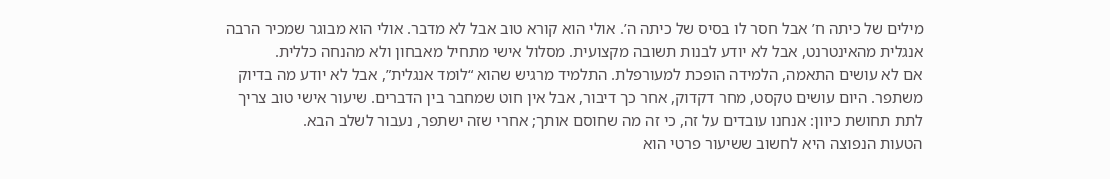מילים של כיתה ח’ אבל חסר לו בסיס של כיתה ה’. אולי הוא קורא טוב אבל לא מדבר. אולי הוא מבוגר שמכיר הרבה אנגלית מהאינטרנט, אבל לא יודע לבנות תשובה מקצועית. מסלול אישי מתחיל מאבחון ולא מהנחה כללית.
אם לא עושים התאמה, הלמידה הופכת למעורפלת. התלמיד מרגיש שהוא “לומד אנגלית”, אבל לא יודע מה בדיוק משתפר. היום עושים טקסט, מחר דקדוק, אחר כך דיבור, אבל אין חוט שמחבר בין הדברים. שיעור אישי טוב צריך לתת תחושת כיוון: אנחנו עובדים על זה, כי זה מה שחוסם אותך; אחרי שזה ישתפר, נעבור לשלב הבא.
הטעות הנפוצה היא לחשוב ששיעור פרטי הוא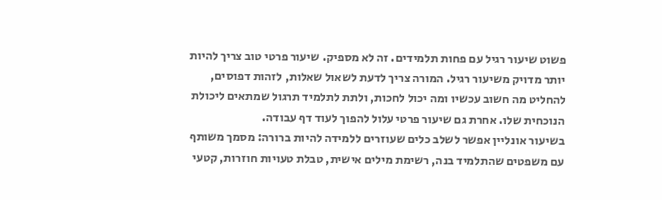פשוט שיעור רגיל עם פחות תלמידים. זה לא מספיק. שיעור פרטי טוב צריך להיות יותר מדויק משיעור רגיל. המורה צריך לדעת לשאול שאלות, לזהות דפוסים, להחליט מה חשוב עכשיו ומה יכול לחכות, ולתת לתלמיד תרגול שמתאים ליכולת הנוכחית שלו. אחרת גם שיעור פרטי עלול להפוך לעוד דף עבודה.
בשיעור אונליין אפשר לשלב כלים שעוזרים ללמידה להיות ברורה: מסמך משותף עם משפטים שהתלמיד בנה, רשימת מילים אישית, טבלת טעויות חוזרות, קטעי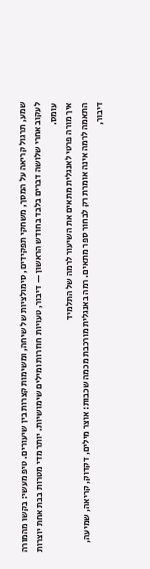שמע, תרגול קריאה על המסך, משחקי תפקידים, סימולציות של שיחה, ומשימות קצרות בין שיעורים. טיפ מעשי: בקשו מהמורה לעקוב אחרי שלושה דברים בלבד בחודש הראשון — דיבור, טעויות חוזרות ומילים שימושיות. יותר מדי מטרות בבת אחת יוצרות עומס.
איך מורה פרטי לאנגלית מתאים את השיעור לרמה של התלמיד
התאמה לרמה אינה אומרת רק לבחור ספר מתאים. רמה באנגלית מורכבת מכמה שכבות: אוצר מילים, דקדוק, קריאה, שמיעה, דיבור,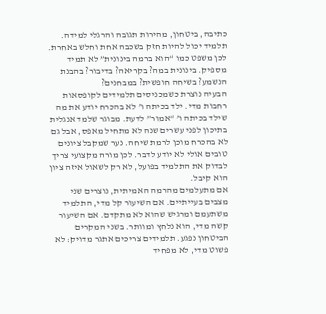כתיבה, ביטחון, מהירות תגובה והרגלי למידה. תלמיד יכול להיות חזק בשכבה אחת וחלש באחרת. לכן משפט כמו “הוא ברמה בינונית” לא תמיד מספיק. בינונית במה? בקריאה? בדיבור? בהבנת הנשמע? בשיחה חופשית? במבחנים?
הבעיה נוצרת כשמכניסים תלמידים לקופסאות רחבות מדי. ילד בכיתה ו’ לא בהכרח יודע את מה שילד בכיתה ו’ “אמור” לדעת. מבוגר שלמד אנגלית בתיכון לפני עשרים שנה לא מתחיל מאפס, אבל גם לא בהכרח מוכן לרמת שיחה. נער שמקבל ציונים טובים אולי לא יודע לדבר. לכן מורה מקצועי צריך לבדוק את התלמיד בפועל, לא רק לשאול איזה ציון הוא קיבל.
אם מתעלמים מהרמה האמיתית, נוצרים שני מצבים בעייתיים. אם השיעור קל מדי, התלמיד משתעמם ומרגיש שהוא לא מתקדם. אם השיעור קשה מדי, הוא נלחץ ומוותר. בשני המקרים הביטחון נפגע. תלמידים צריכים אתגר מדויק: לא פשוט מדי, לא מפחיד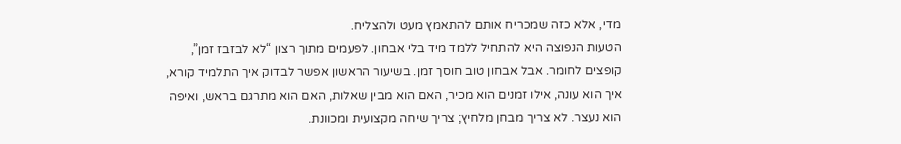מדי, אלא כזה שמכריח אותם להתאמץ מעט ולהצליח.
הטעות הנפוצה היא להתחיל ללמד מיד בלי אבחון. לפעמים מתוך רצון “לא לבזבז זמן”, קופצים לחומר. אבל אבחון טוב חוסך זמן. בשיעור הראשון אפשר לבדוק איך התלמיד קורא, איך הוא עונה, אילו זמנים הוא מכיר, האם הוא מבין שאלות, האם הוא מתרגם בראש, ואיפה הוא נעצר. לא צריך מבחן מלחיץ; צריך שיחה מקצועית ומכוונת.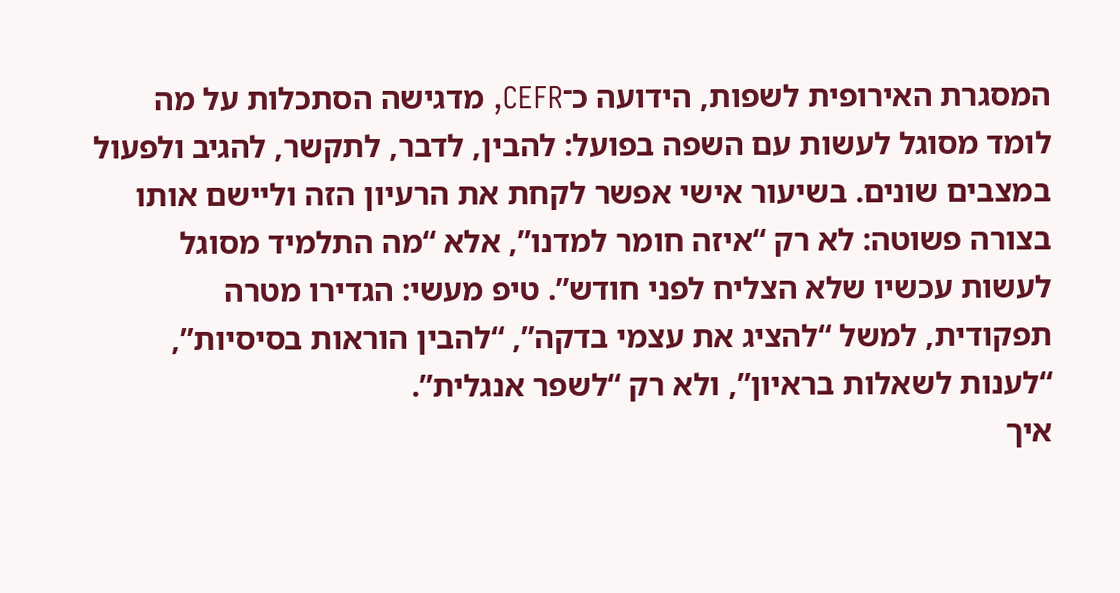המסגרת האירופית לשפות, הידועה כ־CEFR, מדגישה הסתכלות על מה לומד מסוגל לעשות עם השפה בפועל: להבין, לדבר, לתקשר, להגיב ולפעול במצבים שונים. בשיעור אישי אפשר לקחת את הרעיון הזה וליישם אותו בצורה פשוטה: לא רק “איזה חומר למדנו”, אלא “מה התלמיד מסוגל לעשות עכשיו שלא הצליח לפני חודש”. טיפ מעשי: הגדירו מטרה תפקודית, למשל “להציג את עצמי בדקה”, “להבין הוראות בסיסיות”, “לענות לשאלות בראיון”, ולא רק “לשפר אנגלית”.
איך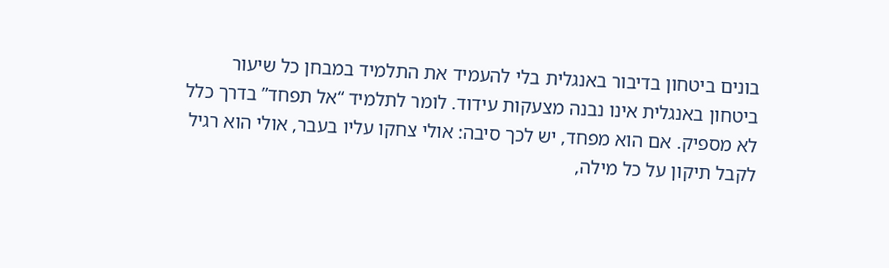בונים ביטחון בדיבור באנגלית בלי להעמיד את התלמיד במבחן כל שיעור
ביטחון באנגלית אינו נבנה מצעקות עידוד. לומר לתלמיד “אל תפחד” בדרך כלל לא מספיק. אם הוא מפחד, יש לכך סיבה: אולי צחקו עליו בעבר, אולי הוא רגיל לקבל תיקון על כל מילה,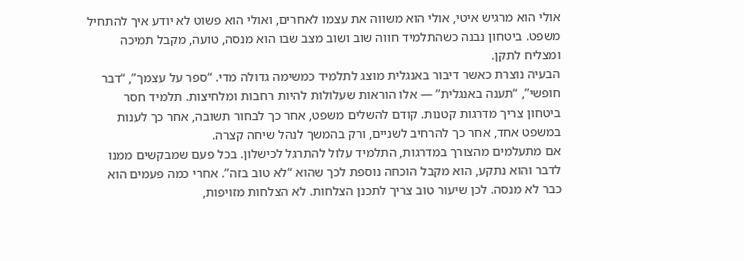אולי הוא מרגיש איטי, אולי הוא משווה את עצמו לאחרים, ואולי הוא פשוט לא יודע איך להתחיל משפט. ביטחון נבנה כשהתלמיד חווה שוב ושוב מצב שבו הוא מנסה, טועה, מקבל תמיכה ומצליח לתקן.
הבעיה נוצרת כאשר דיבור באנגלית מוצג לתלמיד כמשימה גדולה מדי. “ספר על עצמך”, “דבר חופשי”, “תענה באנגלית” — אלו הוראות שעלולות להיות רחבות ומלחיצות. תלמיד חסר ביטחון צריך מדרגות קטנות. קודם להשלים משפט, אחר כך לבחור תשובה, אחר כך לענות במשפט אחד, אחר כך להרחיב לשניים, ורק בהמשך לנהל שיחה קצרה.
אם מתעלמים מהצורך במדרגות, התלמיד עלול להתרגל לכישלון. בכל פעם שמבקשים ממנו לדבר והוא נתקע, הוא מקבל הוכחה נוספת לכך שהוא “לא טוב בזה”. אחרי כמה פעמים הוא כבר לא מנסה. לכן שיעור טוב צריך לתכנן הצלחות. לא הצלחות מזויפות,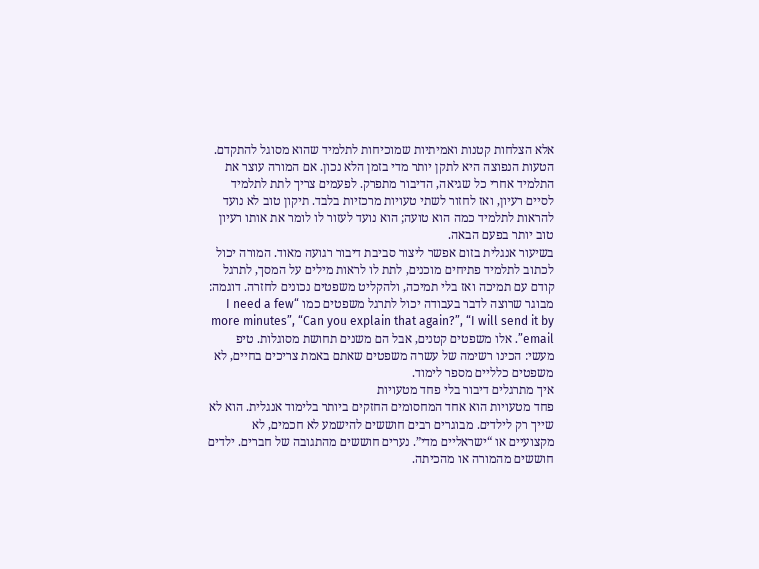אלא הצלחות קטנות ואמיתיות שמוכיחות לתלמיד שהוא מסוגל להתקדם.
הטעות הנפוצה היא לתקן יותר מדי בזמן הלא נכון. אם המורה עוצר את התלמיד אחרי כל שגיאה, הדיבור מתפרק. לפעמים צריך לתת לתלמיד לסיים רעיון, ואז לחזור לשתי טעויות מרכזיות בלבד. תיקון טוב לא נועד להראות לתלמיד כמה הוא טועה; הוא נועד לעזור לו לומר את אותו רעיון טוב יותר בפעם הבאה.
בשיעור אנגלית בזום אפשר ליצור סביבת דיבור רגועה מאוד. המורה יכול לכתוב לתלמיד פתיחים מוכנים, לתת לו לראות מילים על המסך, לתרגל קודם עם תמיכה ואז בלי תמיכה, ולהקליט משפטים נכונים לחזרה. דוגמה: מבוגר שרוצה לדבר בעבודה יכול לתרגל משפטים כמו “I need a few more minutes”, “Can you explain that again?”, “I will send it by email”. אלו משפטים קטנים, אבל הם משנים תחושת מסוגלות. טיפ מעשי: הכינו רשימה של עשרה משפטים שאתם באמת צריכים בחיים, לא משפטים כלליים מספר לימוד.
איך מתרגלים דיבור בלי פחד מטעויות
פחד מטעויות הוא אחד המחסומים החזקים ביותר בלימוד אנגלית. הוא לא שייך רק לילדים. מבוגרים רבים חוששים להישמע לא חכמים, לא מקצועיים או “ישראליים מדי”. נערים חוששים מהתגובה של חברים. ילדים חוששים מהמורה או מהכיתה.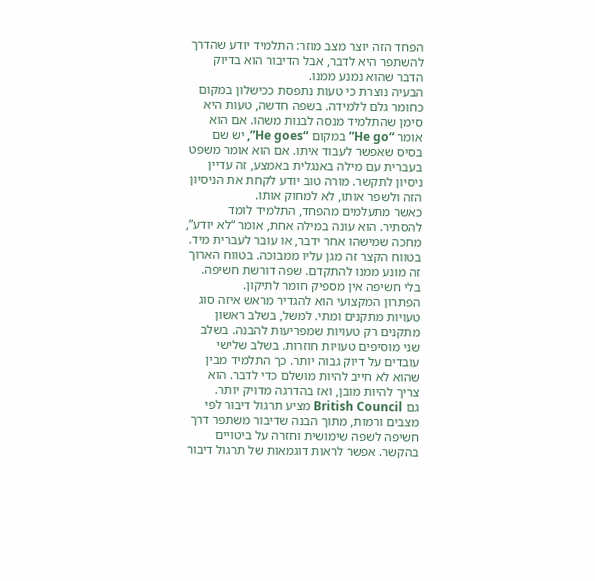הפחד הזה יוצר מצב מוזר: התלמיד יודע שהדרך להשתפר היא לדבר, אבל הדיבור הוא בדיוק הדבר שהוא נמנע ממנו.
הבעיה נוצרת כי טעות נתפסת ככישלון במקום כחומר גלם ללמידה. בשפה חדשה, טעות היא סימן שהתלמיד מנסה לבנות משהו. אם הוא אומר “He go” במקום “He goes”, יש שם בסיס שאפשר לעבוד איתו. אם הוא אומר משפט בעברית עם מילה באנגלית באמצע, זה עדיין ניסיון לתקשר. מורה טוב יודע לקחת את הניסיון הזה ולשפר אותו, לא למחוק אותו.
כאשר מתעלמים מהפחד, התלמיד לומד להסתיר. הוא עונה במילה אחת, אומר “לא יודע”, מחכה שמישהו אחר ידבר, או עובר לעברית מיד. בטווח הקצר זה מגן עליו ממבוכה. בטווח הארוך זה מונע ממנו להתקדם. שפה דורשת חשיפה. בלי חשיפה אין מספיק חומר לתיקון.
הפתרון המקצועי הוא להגדיר מראש איזה סוג טעויות מתקנים ומתי. למשל, בשלב ראשון מתקנים רק טעויות שמפריעות להבנה. בשלב שני מוסיפים טעויות חוזרות. בשלב שלישי עובדים על דיוק גבוה יותר. כך התלמיד מבין שהוא לא חייב להיות מושלם כדי לדבר. הוא צריך להיות מובן, ואז בהדרגה מדויק יותר.
גם British Council מציע תרגול דיבור לפי מצבים ורמות, מתוך הבנה שדיבור משתפר דרך חשיפה לשפה שימושית וחזרה על ביטויים בהקשר. אפשר לראות דוגמאות של תרגול דיבור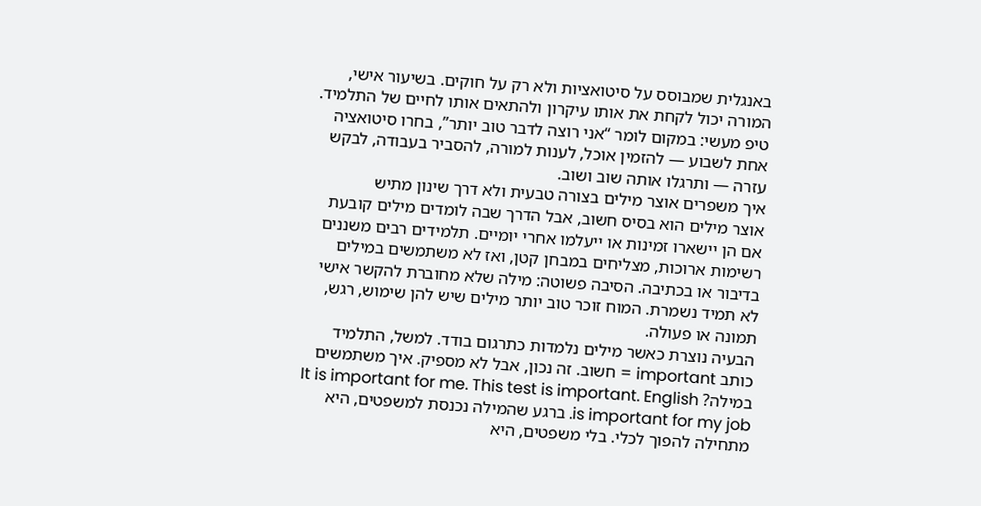באנגלית שמבוסס על סיטואציות ולא רק על חוקים. בשיעור אישי, המורה יכול לקחת את אותו עיקרון ולהתאים אותו לחיים של התלמיד. טיפ מעשי: במקום לומר “אני רוצה לדבר טוב יותר”, בחרו סיטואציה אחת לשבוע — להזמין אוכל, לענות למורה, להסביר בעבודה, לבקש עזרה — ותרגלו אותה שוב ושוב.
איך משפרים אוצר מילים בצורה טבעית ולא דרך שינון מתיש
אוצר מילים הוא בסיס חשוב, אבל הדרך שבה לומדים מילים קובעת אם הן יישארו זמינות או ייעלמו אחרי יומיים. תלמידים רבים משננים רשימות ארוכות, מצליחים במבחן קטן, ואז לא משתמשים במילים בדיבור או בכתיבה. הסיבה פשוטה: מילה שלא מחוברת להקשר אישי לא תמיד נשמרת. המוח זוכר טוב יותר מילים שיש להן שימוש, רגש, תמונה או פעולה.
הבעיה נוצרת כאשר מילים נלמדות כתרגום בודד. למשל, התלמיד כותב important = חשוב. זה נכון, אבל לא מספיק. איך משתמשים במילה? It is important for me. This test is important. English is important for my job. ברגע שהמילה נכנסת למשפטים, היא מתחילה להפוך לכלי. בלי משפטים, היא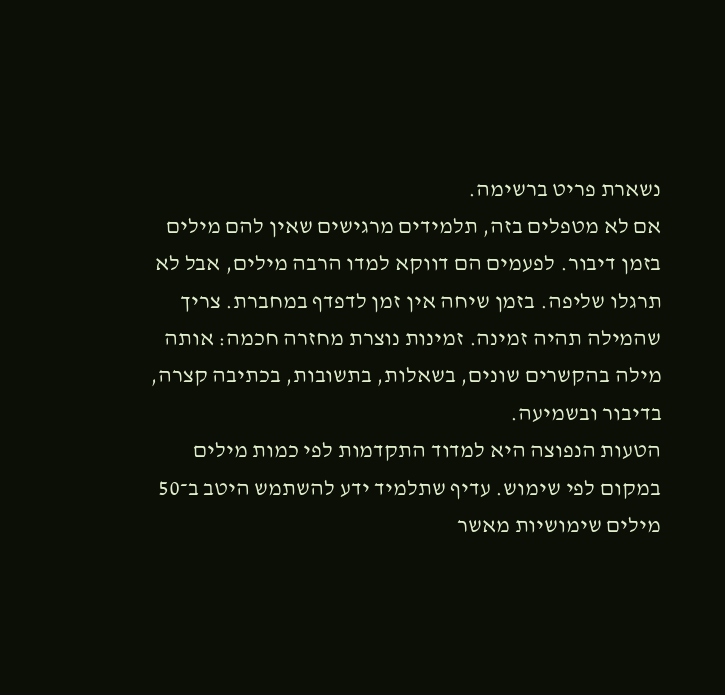נשארת פריט ברשימה.
אם לא מטפלים בזה, תלמידים מרגישים שאין להם מילים בזמן דיבור. לפעמים הם דווקא למדו הרבה מילים, אבל לא תרגלו שליפה. בזמן שיחה אין זמן לדפדף במחברת. צריך שהמילה תהיה זמינה. זמינות נוצרת מחזרה חכמה: אותה מילה בהקשרים שונים, בשאלות, בתשובות, בכתיבה קצרה, בדיבור ובשמיעה.
הטעות הנפוצה היא למדוד התקדמות לפי כמות מילים במקום לפי שימוש. עדיף שתלמיד ידע להשתמש היטב ב־50 מילים שימושיות מאשר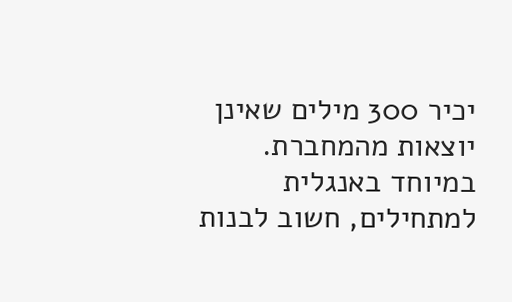יכיר 300 מילים שאינן יוצאות מהמחברת. במיוחד באנגלית למתחילים, חשוב לבנות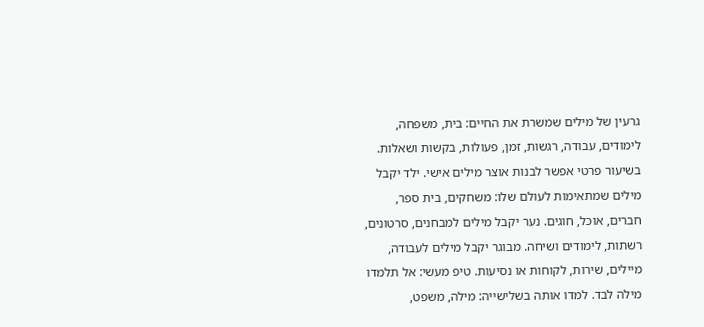גרעין של מילים שמשרת את החיים: בית, משפחה, לימודים, עבודה, רגשות, זמן, פעולות, בקשות ושאלות.
בשיעור פרטי אפשר לבנות אוצר מילים אישי. ילד יקבל מילים שמתאימות לעולם שלו: משחקים, בית ספר, חברים, אוכל, חוגים. נער יקבל מילים למבחנים, סרטונים, רשתות, לימודים ושיחה. מבוגר יקבל מילים לעבודה, מיילים, שירות, לקוחות או נסיעות. טיפ מעשי: אל תלמדו מילה לבד. למדו אותה בשלישייה: מילה, משפט,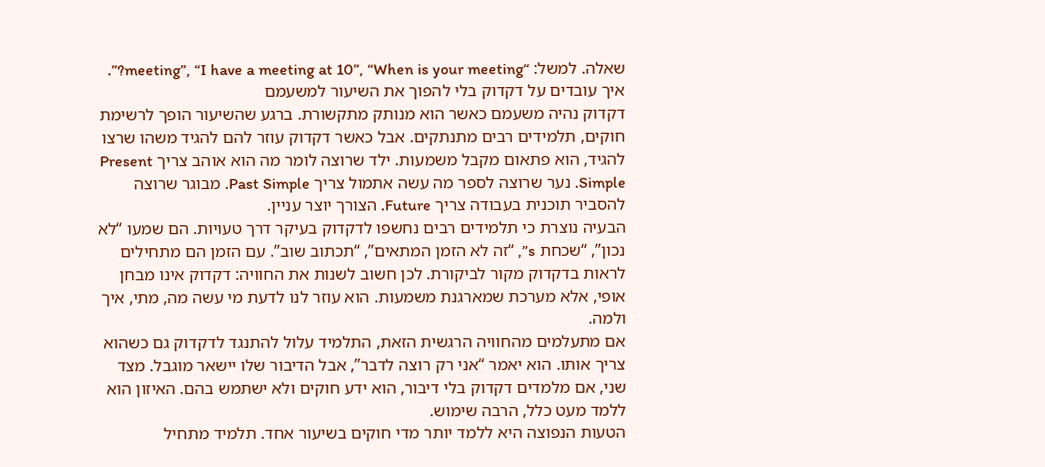שאלה. למשל: “meeting”, “I have a meeting at 10”, “When is your meeting?”.
איך עובדים על דקדוק בלי להפוך את השיעור למשעמם
דקדוק נהיה משעמם כאשר הוא מנותק מתקשורת. ברגע שהשיעור הופך לרשימת חוקים, תלמידים רבים מתנתקים. אבל כאשר דקדוק עוזר להם להגיד משהו שרצו להגיד, הוא פתאום מקבל משמעות. ילד שרוצה לומר מה הוא אוהב צריך Present Simple. נער שרוצה לספר מה עשה אתמול צריך Past Simple. מבוגר שרוצה להסביר תוכנית בעבודה צריך Future. הצורך יוצר עניין.
הבעיה נוצרת כי תלמידים רבים נחשפו לדקדוק בעיקר דרך טעויות. הם שמעו “לא נכון”, “שכחת s”, “זה לא הזמן המתאים”, “תכתוב שוב”. עם הזמן הם מתחילים לראות בדקדוק מקור לביקורת. לכן חשוב לשנות את החוויה: דקדוק אינו מבחן אופי, אלא מערכת שמארגנת משמעות. הוא עוזר לנו לדעת מי עשה מה, מתי, איך ולמה.
אם מתעלמים מהחוויה הרגשית הזאת, התלמיד עלול להתנגד לדקדוק גם כשהוא צריך אותו. הוא יאמר “אני רק רוצה לדבר”, אבל הדיבור שלו יישאר מוגבל. מצד שני, אם מלמדים דקדוק בלי דיבור, הוא ידע חוקים ולא ישתמש בהם. האיזון הוא ללמד מעט כלל, הרבה שימוש.
הטעות הנפוצה היא ללמד יותר מדי חוקים בשיעור אחד. תלמיד מתחיל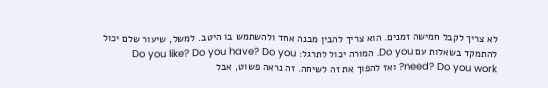לא צריך לקבל חמישה זמנים. הוא צריך להבין מבנה אחד ולהשתמש בו היטב. למשל, שיעור שלם יכול להתמקד בשאלות עם Do you. המורה יכול לתרגל: Do you like? Do you have? Do you need? Do you work? ואז להפוך את זה לשיחה. זה נראה פשוט, אבל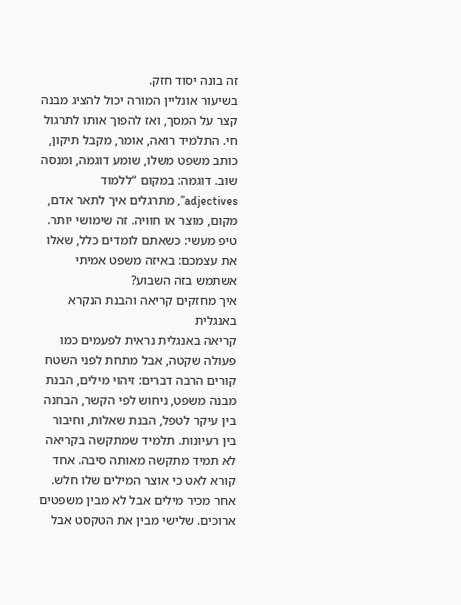זה בונה יסוד חזק.
בשיעור אונליין המורה יכול להציג מבנה קצר על המסך, ואז להפוך אותו לתרגול חי. התלמיד רואה, אומר, מקבל תיקון, כותב משפט משלו, שומע דוגמה, ומנסה שוב. דוגמה: במקום “ללמוד adjectives”, מתרגלים איך לתאר אדם, מקום, מוצר או חוויה. זה שימושי יותר. טיפ מעשי: כשאתם לומדים כלל, שאלו את עצמכם: באיזה משפט אמיתי אשתמש בזה השבוע?
איך מחזקים קריאה והבנת הנקרא באנגלית
קריאה באנגלית נראית לפעמים כמו פעולה שקטה, אבל מתחת לפני השטח קורים הרבה דברים: זיהוי מילים, הבנת מבנה משפט, ניחוש לפי הקשר, הבחנה בין עיקר לטפל, הבנת שאלות, וחיבור בין רעיונות. תלמיד שמתקשה בקריאה לא תמיד מתקשה מאותה סיבה. אחד קורא לאט כי אוצר המילים שלו חלש. אחר מכיר מילים אבל לא מבין משפטים ארוכים. שלישי מבין את הטקסט אבל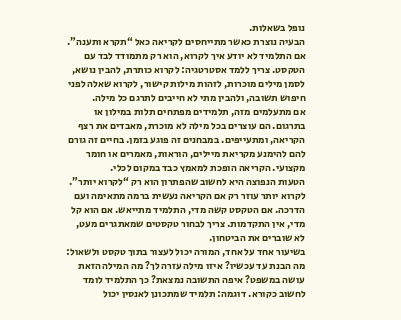נופל בשאלות.
הבעיה נוצרת כאשר מתייחסים לקריאה כאל “תקרא ותענה”. אם התלמיד לא יודע איך לקרוא, הוא רק מתמודד לבד עם הטקסט. צריך ללמד אסטרטגיה: לקרוא כותרת, להבין נושא, לסמן מילים מוכרות, לזהות מילות קישור, לקרוא שאלה לפני חיפוש תשובה, ולהבין מתי לא חייבים לתרגם כל מילה.
אם מתעלמים מזה, תלמידים מפתחים תלות במילון או בתרגום. הם עוצרים בכל מילה לא מוכרת, מאבדים את רצף הקריאה, ומתעייפים. במבחנים זה פוגע בזמן. בחיים זה גורם להם להימנע מקריאת מיילים, הוראות, מאמרים או חומר מקצועי. הקריאה הופכת למאמץ כבד במקום לכלי.
הטעות הנפוצה היא לחשוב שהפתרון הוא רק “לקרוא יותר”. לקרוא יותר עוזר רק אם הקריאה נעשית ברמה מתאימה ועם הדרכה. אם הטקסט קשה מדי, התלמיד מתייאש. אם הוא קל מדי, אין התקדמות. צריך לבחור טקסטים שמאתגרים מעט, לא שוברים את הביטחון.
בשיעור אחד על אחד, המורה יכול לעצור בתוך טקסט ולשאול: מה הבנת עד עכשיו? איזו מילה עזרה לך? מה המילה הזאת עושה במשפט? איפה התשובה נמצאת? כך התלמיד לומד לחשוב כקורא. דוגמה: תלמיד שמתכונן לאנסין יכול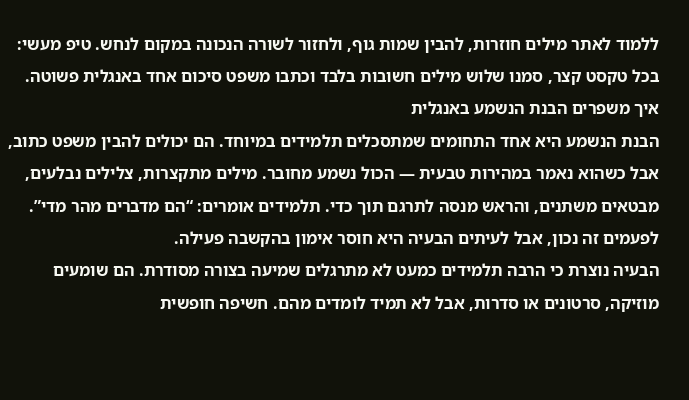ללמוד לאתר מילים חוזרות, להבין שמות גוף, ולחזור לשורה הנכונה במקום לנחש. טיפ מעשי: בכל טקסט קצר, סמנו שלוש מילים חשובות בלבד וכתבו משפט סיכום אחד באנגלית פשוטה.
איך משפרים הבנת הנשמע באנגלית
הבנת הנשמע היא אחד התחומים שמתסכלים תלמידים במיוחד. הם יכולים להבין משפט כתוב, אבל כשהוא נאמר במהירות טבעית — הכול נשמע מחובר. מילים מתקצרות, צלילים נבלעים, מבטאים משתנים, והראש מנסה לתרגם תוך כדי. תלמידים אומרים: “הם מדברים מהר מדי”. לפעמים זה נכון, אבל לעיתים הבעיה היא חוסר אימון בהקשבה פעילה.
הבעיה נוצרת כי הרבה תלמידים כמעט לא מתרגלים שמיעה בצורה מסודרת. הם שומעים מוזיקה, סרטונים או סדרות, אבל לא תמיד לומדים מהם. חשיפה חופשית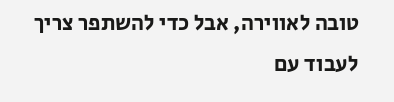טובה לאווירה, אבל כדי להשתפר צריך לעבוד עם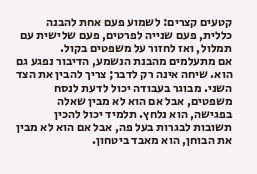קטעים קצרים: לשמוע פעם אחת להבנה כללית, פעם שנייה לפרטים, פעם שלישית עם תמלול, ואז לחזור על משפטים בקול.
אם מתעלמים מהבנת הנשמע, הדיבור נפגע גם הוא. שיחה אינה רק לדבר; צריך להבין את הצד השני. מבוגר בעבודה יכול לדעת לנסח משפטים, אבל אם הוא לא מבין שאלה בפגישה, הוא נלחץ. תלמיד יכול להכין תשובות לבגרות בעל פה, אבל אם הוא לא מבין את הבוחן, הוא מאבד ביטחון.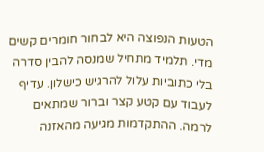הטעות הנפוצה היא לבחור חומרים קשים מדי. תלמיד מתחיל שמנסה להבין סדרה בלי כתוביות עלול להרגיש כישלון. עדיף לעבוד עם קטע קצר וברור שמתאים לרמה. ההתקדמות מגיעה מהאזנה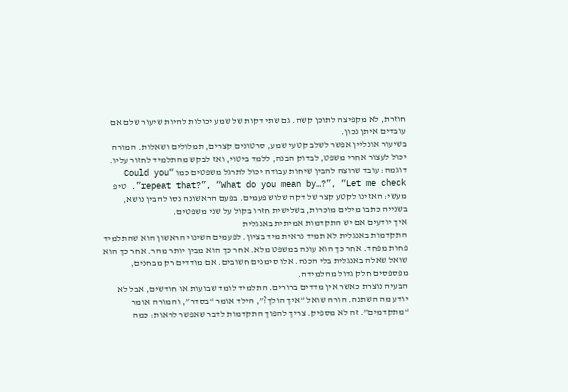חוזרת, לא מקפיצה לתוכן קשה. גם שתי דקות של שמע יכולות להיות שיעור שלם אם עובדים איתן נכון.
בשיעור אונליין אפשר לשלב קטעי שמע, סרטונים קצרים, תמלולים ושאלות. המורה יכול לעצור אחרי משפט, לבדוק הבנה, ללמד ביטוי, ואז לבקש מהתלמיד לחזור עליו. דוגמה: עובד שרוצה להבין שיחות עבודה יכול לתרגל משפטים כמו “Could you repeat that?”, “What do you mean by…?”, “Let me check”. טיפ מעשי: האזינו לקטע קצר של דקה שלוש פעמים. בפעם הראשונה נסו להבין נושא, בשנייה כתבו מילים מוכרות, בשלישית חזרו בקול על שני משפטים.
איך יודעים אם יש התקדמות אמיתית באנגלית
התקדמות באנגלית לא תמיד נראית מיד בציון. לפעמים השינוי הראשון הוא שהתלמיד פחות מפחד. אחר כך הוא עונה במשפט מלא. אחר כך הוא מבין יותר מהר. אחר כך הוא שואל שאלה באנגלית בלי הכנה. אלו סימנים חשובים. אם מודדים רק מבחנים, מפספסים חלק גדול מהלמידה.
הבעיה נוצרת כאשר אין מדדים ברורים. התלמיד לומד שבועות או חודשים, אבל לא יודע מה השתנה. הורה שואל “איך הולך?”, הילד אומר “בסדר”, והמורה אומר “מתקדמים”. זה לא מספיק. צריך להפוך התקדמות לדבר שאפשר לראות: כמה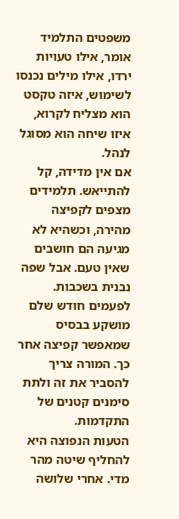משפטים התלמיד אומר, אילו טעויות ירדו, אילו מילים נכנסו לשימוש, איזה טקסט הוא מצליח לקרוא, איזו שיחה הוא מסוגל לנהל.
אם אין מדידה, קל להתייאש. תלמידים מצפים לקפיצה מהירה, וכשהיא לא מגיעה הם חושבים שאין טעם. אבל שפה נבנית בשכבות. לפעמים חודש שלם מושקע בבסיס שמאפשר קפיצה אחר כך. המורה צריך להסביר את זה ולתת סימנים קטנים של התקדמות.
הטעות הנפוצה היא להחליף שיטה מהר מדי. אחרי שלושה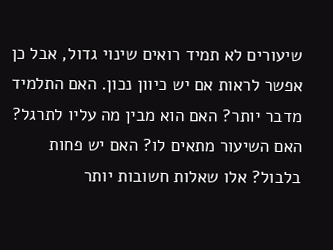שיעורים לא תמיד רואים שינוי גדול, אבל כן אפשר לראות אם יש כיוון נכון. האם התלמיד מדבר יותר? האם הוא מבין מה עליו לתרגל? האם השיעור מתאים לו? האם יש פחות בלבול? אלו שאלות חשובות יותר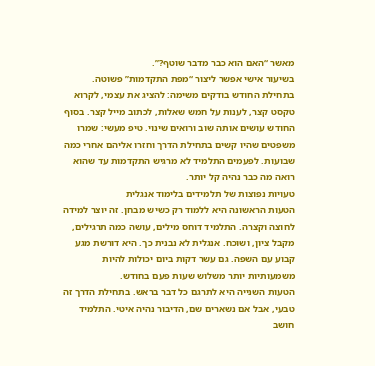מאשר “האם הוא כבר מדבר שוטף?”.
בשיעור אישי אפשר ליצור “מפת התקדמות” פשוטה. בתחילת החודש בודקים משימה: להציג את עצמי, לקרוא טקסט קצר, לענות על חמש שאלות, לכתוב מייל קצר. בסוף החודש עושים אותה שוב ורואים שינוי. טיפ מעשי: שמרו משפטים שהיו קשים בתחילת הדרך וחזרו אליהם אחרי כמה שבועות. לפעמים התלמיד לא מרגיש התקדמות עד שהוא רואה מה כבר נהיה קל יותר.
טעויות נפוצות של תלמידים בלימוד אנגלית
הטעות הראשונה היא ללמוד רק כשיש מבחן. זה יוצר למידה לחוצה וקצרה. התלמיד דוחס מילים, עושה כמה תרגילים, מקבל ציון, ושוכח. אנגלית לא נבנית כך. היא דורשת מגע קבוע עם השפה. גם עשר דקות ביום יכולות להיות משמעותיות יותר משלוש שעות פעם בחודש.
הטעות השנייה היא לתרגם כל דבר בראש. בתחילת הדרך זה טבעי, אבל אם נשארים שם, הדיבור נהיה איטי. התלמיד חושב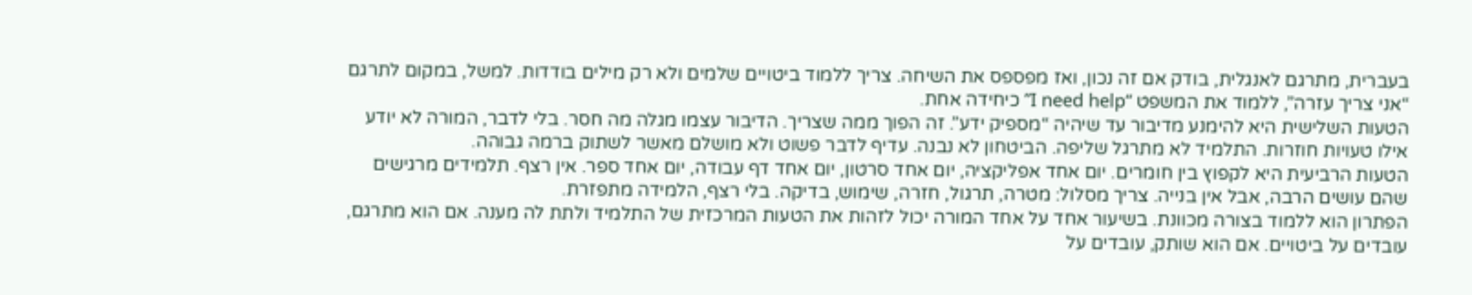בעברית, מתרגם לאנגלית, בודק אם זה נכון, ואז מפספס את השיחה. צריך ללמוד ביטויים שלמים ולא רק מילים בודדות. למשל, במקום לתרגם “אני צריך עזרה”, ללמוד את המשפט “I need help” כיחידה אחת.
הטעות השלישית היא להימנע מדיבור עד שיהיה “מספיק ידע”. זה הפוך ממה שצריך. הדיבור עצמו מגלה מה חסר. בלי לדבר, המורה לא יודע אילו טעויות חוזרות. התלמיד לא מתרגל שליפה. הביטחון לא נבנה. עדיף לדבר פשוט ולא מושלם מאשר לשתוק ברמה גבוהה.
הטעות הרביעית היא לקפוץ בין חומרים. יום אחד אפליקציה, יום אחד סרטון, יום אחד דף עבודה, יום אחד ספר. אין רצף. תלמידים מרגישים שהם עושים הרבה, אבל אין בנייה. צריך מסלול: מטרה, תרגול, חזרה, שימוש, בדיקה. בלי רצף, הלמידה מתפזרת.
הפתרון הוא ללמוד בצורה מכוונת. בשיעור אחד על אחד המורה יכול לזהות את הטעות המרכזית של התלמיד ולתת לה מענה. אם הוא מתרגם, עובדים על ביטויים. אם הוא שותק, עובדים על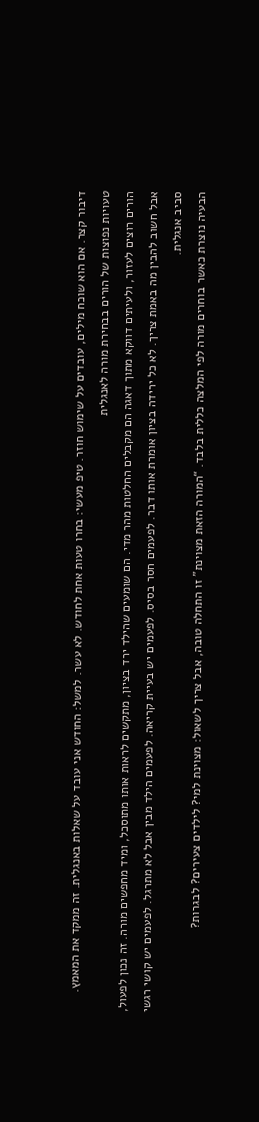דיבור קצר. אם הוא שוכח מילים, עובדים על שימוש חוזר. טיפ מעשי: בחרו טעות אחת לחודש. לא עשר. למשל: החודש אני עובד על שאלות באנגלית. זה ממקד את המאמץ.
טעויות נפוצות של הורים בבחירת מורה לאנגלית
הורים רוצים לעזור, ולעיתים דווקא מתוך דאגה הם מקבלים החלטות מהר מדי. הם שומעים שהילד ירד בציון, מתקשים לראות אותו מתוסכל, ומיד מחפשים מורה. זה נכון לפעול, אבל חשוב להבין מה באמת צריך. לא כל ירידה בציון אומרת אותו דבר. לפעמים חסר בסיס. לפעמים יש בעיית קריאה. לפעמים הילד מבין אבל לא מתרגל. לפעמים יש קושי רגשי סביב אנגלית.
הבעיה נוצרת כאשר בוחרים מורה לפי המלצה כללית בלבד. “המורה הזאת מצוינת” זו התחלה טובה, אבל צריך לשאול: מצוינת למי? לילדים צעירים? לבגרות?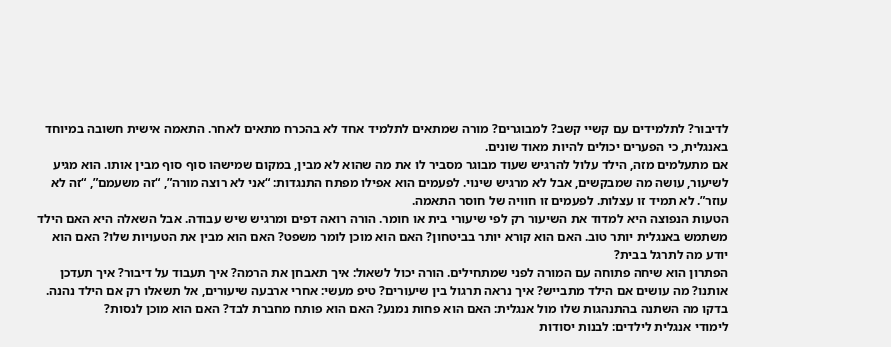לדיבור? לתלמידים עם קשיי קשב? למבוגרים? מורה שמתאים לתלמיד אחד לא בהכרח מתאים לאחר. התאמה אישית חשובה במיוחד באנגלית, כי הפערים יכולים להיות מאוד שונים.
אם מתעלמים מזה, הילד עלול להרגיש שעוד מבוגר מסביר לו את מה שהוא לא מבין, במקום שמישהו סוף סוף מבין אותו. הוא מגיע לשיעור, עושה מה שמבקשים, אבל לא מרגיש שינוי. לפעמים הוא אפילו מפתח התנגדות: “אני לא רוצה מורה”, “זה משעמם”, “זה לא עוזר”. לא תמיד זו עצלות. לפעמים זו חוויה של חוסר התאמה.
הטעות הנפוצה היא למדוד את השיעור רק לפי שיעורי בית או חומר. הורה רואה דפים ומרגיש שיש עבודה. אבל השאלה היא האם הילד משתמש באנגלית יותר טוב. האם הוא קורא יותר בביטחון? האם הוא מוכן לומר משפט? האם הוא מבין את הטעויות שלו? האם הוא יודע מה לתרגל בבית?
הפתרון הוא שיחה פתוחה עם המורה לפני שמתחילים. הורה יכול לשאול: איך תאבחן את הרמה? איך תעבוד על דיבור? איך תעדכן אותנו? מה עושים אם הילד מתבייש? איך נראה תרגול בין שיעורים? טיפ מעשי: אחרי ארבעה שיעורים, אל תשאלו רק אם הילד נהנה. בדקו מה השתנה בהתנהגות שלו מול אנגלית: האם הוא פחות נמנע? האם הוא פותח מחברת לבד? האם הוא מוכן לנסות?
לימודי אנגלית לילדים: לבנות יסודות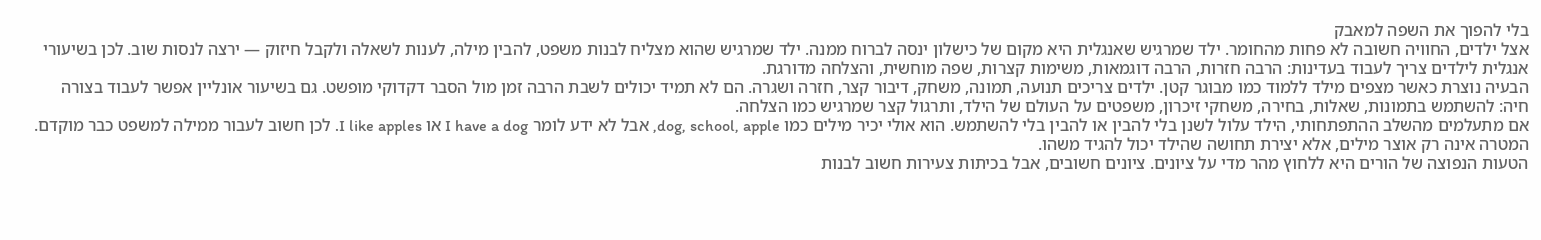בלי להפוך את השפה למאבק
אצל ילדים, החוויה חשובה לא פחות מהחומר. ילד שמרגיש שאנגלית היא מקום של כישלון ינסה לברוח ממנה. ילד שמרגיש שהוא מצליח לבנות משפט, להבין מילה, לענות לשאלה ולקבל חיזוק — ירצה לנסות שוב. לכן בשיעורי אנגלית לילדים צריך לעבוד בעדינות: הרבה חזרות, הרבה דוגמאות, משימות קצרות, שפה מוחשית, והצלחה מדורגת.
הבעיה נוצרת כאשר מצפים מילד ללמוד כמו מבוגר קטן. ילדים צריכים תנועה, תמונה, משחק, דיבור קצר, חזרה ושגרה. הם לא תמיד יכולים לשבת הרבה זמן מול הסבר דקדוקי מופשט. גם בשיעור אונליין אפשר לעבוד בצורה חיה: להשתמש בתמונות, שאלות, בחירה, משחקי זיכרון, משפטים על העולם של הילד, ותרגול קצר שמרגיש כמו הצלחה.
אם מתעלמים מהשלב ההתפתחותי, הילד עלול לשנן בלי להבין או להבין בלי להשתמש. הוא אולי יכיר מילים כמו dog, school, apple, אבל לא ידע לומר I have a dog או I like apples. לכן חשוב לעבור ממילה למשפט כבר מוקדם. המטרה אינה רק אוצר מילים, אלא יצירת תחושה שהילד יכול להגיד משהו.
הטעות הנפוצה של הורים היא ללחוץ מהר מדי על ציונים. ציונים חשובים, אבל בכיתות צעירות חשוב לבנות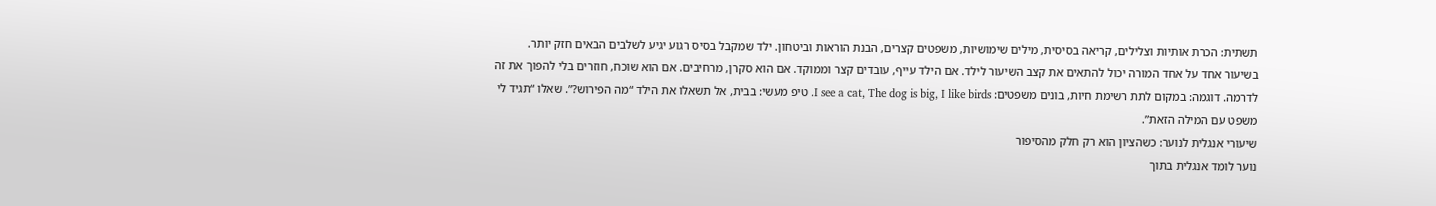תשתית: הכרת אותיות וצלילים, קריאה בסיסית, מילים שימושיות, משפטים קצרים, הבנת הוראות וביטחון. ילד שמקבל בסיס רגוע יגיע לשלבים הבאים חזק יותר.
בשיעור אחד על אחד המורה יכול להתאים את קצב השיעור לילד. אם הילד עייף, עובדים קצר וממוקד. אם הוא סקרן, מרחיבים. אם הוא שוכח, חוזרים בלי להפוך את זה לדרמה. דוגמה: במקום לתת רשימת חיות, בונים משפטים: I see a cat, The dog is big, I like birds. טיפ מעשי: בבית, אל תשאלו את הילד “מה הפירוש?”. שאלו “תגיד לי משפט עם המילה הזאת”.
שיעורי אנגלית לנוער: כשהציון הוא רק חלק מהסיפור
נוער לומד אנגלית בתוך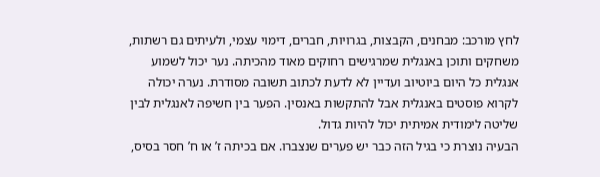לחץ מורכב: מבחנים, הקבצות, בגרויות, חברים, דימוי עצמי, ולעיתים גם רשתות, משחקים ותוכן באנגלית שמרגישים רחוקים מאוד מהכיתה. נער יכול לשמוע אנגלית כל היום ביוטיוב ועדיין לא לדעת לכתוב תשובה מסודרת. נערה יכולה לקרוא פוסטים באנגלית אבל להתקשות באנסין. הפער בין חשיפה לאנגלית לבין שליטה לימודית אמיתית יכול להיות גדול.
הבעיה נוצרת כי בגיל הזה כבר יש פערים שנצברו. אם בכיתה ז’ או ח’ חסר בסיס,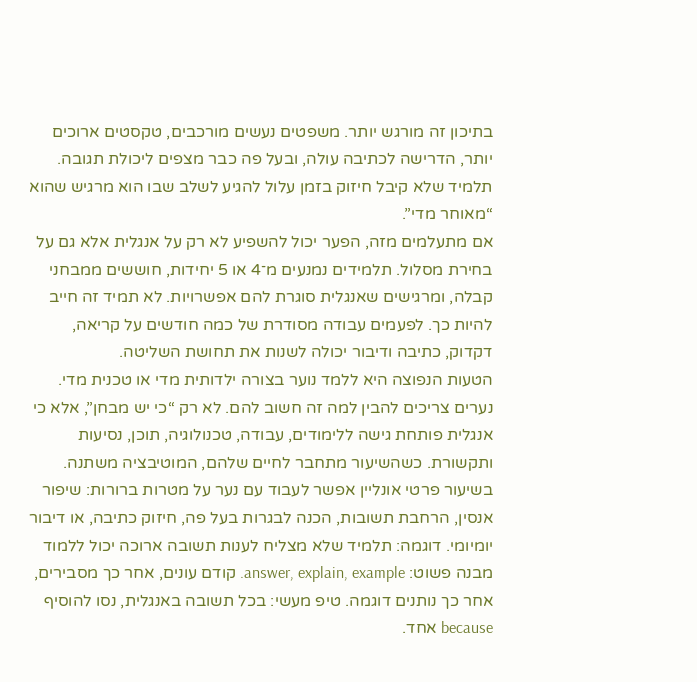בתיכון זה מורגש יותר. משפטים נעשים מורכבים, טקסטים ארוכים יותר, הדרישה לכתיבה עולה, ובעל פה כבר מצפים ליכולת תגובה. תלמיד שלא קיבל חיזוק בזמן עלול להגיע לשלב שבו הוא מרגיש שהוא “מאוחר מדי”.
אם מתעלמים מזה, הפער יכול להשפיע לא רק על אנגלית אלא גם על בחירת מסלול. תלמידים נמנעים מ־4 או 5 יחידות, חוששים ממבחני קבלה, ומרגישים שאנגלית סוגרת להם אפשרויות. לא תמיד זה חייב להיות כך. לפעמים עבודה מסודרת של כמה חודשים על קריאה, דקדוק, כתיבה ודיבור יכולה לשנות את תחושת השליטה.
הטעות הנפוצה היא ללמד נוער בצורה ילדותית מדי או טכנית מדי. נערים צריכים להבין למה זה חשוב להם. לא רק “כי יש מבחן”, אלא כי אנגלית פותחת גישה ללימודים, עבודה, טכנולוגיה, תוכן, נסיעות ותקשורת. כשהשיעור מתחבר לחיים שלהם, המוטיבציה משתנה.
בשיעור פרטי אונליין אפשר לעבוד עם נער על מטרות ברורות: שיפור אנסין, הרחבת תשובות, הכנה לבגרות בעל פה, חיזוק כתיבה, או דיבור יומיומי. דוגמה: תלמיד שלא מצליח לענות תשובה ארוכה יכול ללמוד מבנה פשוט: answer, explain, example. קודם עונים, אחר כך מסבירים, אחר כך נותנים דוגמה. טיפ מעשי: בכל תשובה באנגלית, נסו להוסיף because אחד.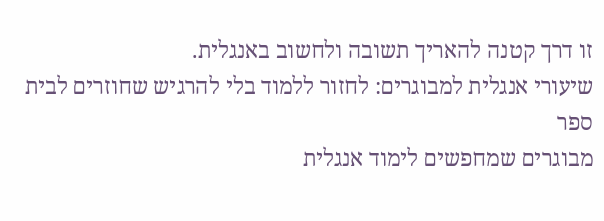זו דרך קטנה להאריך תשובה ולחשוב באנגלית.
שיעורי אנגלית למבוגרים: לחזור ללמוד בלי להרגיש שחוזרים לבית ספר
מבוגרים שמחפשים לימוד אנגלית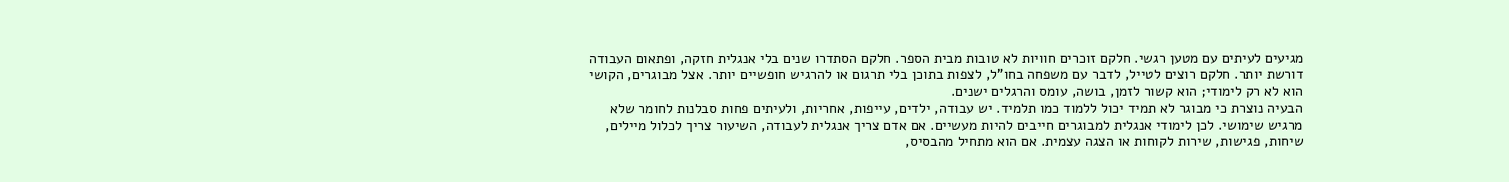מגיעים לעיתים עם מטען רגשי. חלקם זוכרים חוויות לא טובות מבית הספר. חלקם הסתדרו שנים בלי אנגלית חזקה, ופתאום העבודה דורשת יותר. חלקם רוצים לטייל, לדבר עם משפחה בחו”ל, לצפות בתוכן בלי תרגום או להרגיש חופשיים יותר. אצל מבוגרים, הקושי הוא לא רק לימודי; הוא קשור לזמן, בושה, עומס והרגלים ישנים.
הבעיה נוצרת כי מבוגר לא תמיד יכול ללמוד כמו תלמיד. יש עבודה, ילדים, עייפות, אחריות, ולעיתים פחות סבלנות לחומר שלא מרגיש שימושי. לכן לימודי אנגלית למבוגרים חייבים להיות מעשיים. אם אדם צריך אנגלית לעבודה, השיעור צריך לכלול מיילים, שיחות, פגישות, שירות לקוחות או הצגה עצמית. אם הוא מתחיל מהבסיס,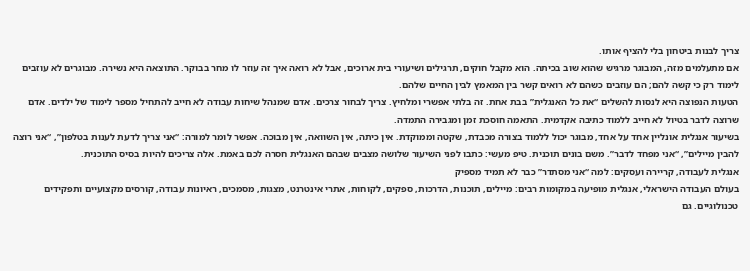צריך לבנות ביטחון בלי להציף אותו.
אם מתעלמים מזה, המבוגר מרגיש שהוא שוב בכיתה. הוא מקבל חוקים, תרגילים ושיעורי בית ארוכים, אבל לא רואה איך זה עוזר לו מחר בבוקר. התוצאה היא נשירה. מבוגרים לא עוזבים לימוד רק כי קשה להם; הם עוזבים כשהם לא רואים קשר בין המאמץ לבין החיים שלהם.
הטעות הנפוצה היא לנסות להשלים “את כל האנגלית” בבת אחת. זה בלתי אפשרי ומלחיץ. צריך לבחור צרכים. אדם שמנהל שיחות עבודה לא חייב להתחיל מספר לימוד של ילדים. אדם שרוצה לדבר בטיול לא חייב ללמוד כתיבה אקדמית. התאמה חוסכת זמן ומגבירה התמדה.
בשיעור אנגלית אונליין אחד על אחד, מבוגר יכול ללמוד בצורה מכבדת, שקטה וממוקדת. אין כיתה, אין השוואה, אין מבוכה. אפשר לומר למורה: “אני צריך לדעת לענות בטלפון”, “אני רוצה להבין מיילים”, “אני מפחד לדבר”. משם בונים תוכנית. טיפ מעשי: כתבו לפני השיעור שלושה מצבים שבהם האנגלית חסרה לכם באמת. אלה צריכים להיות בסיס התוכנית.
אנגלית לעבודה, קריירה ועסקים: למה “אני מסתדר” כבר לא תמיד מספיק
בעולם העבודה הישראלי, אנגלית מופיעה במקומות רבים: מיילים, תוכנות, הדרכות, ספקים, לקוחות, אתרי אינטרנט, מצגות, מסמכים, ראיונות עבודה, קורסים מקצועיים ותפקידים טכנולוגיים. גם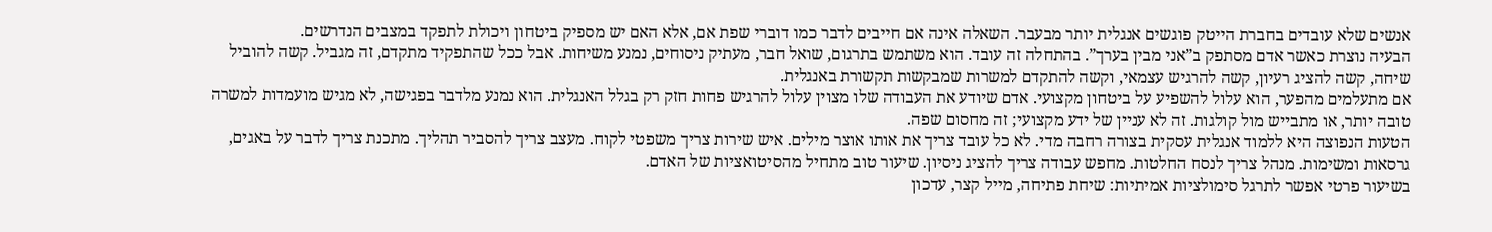אנשים שלא עובדים בחברת הייטק פוגשים אנגלית יותר מבעבר. השאלה אינה אם חייבים לדבר כמו דוברי שפת אם, אלא האם יש מספיק ביטחון ויכולת לתפקד במצבים הנדרשים.
הבעיה נוצרת כאשר אדם מסתפק ב”אני מבין בערך”. בהתחלה זה עובד. הוא משתמש בתרגום, שואל חבר, מעתיק ניסוחים, נמנע משיחות. אבל ככל שהתפקיד מתקדם, זה מגביל. קשה להוביל שיחה, קשה להציג רעיון, קשה להרגיש עצמאי, וקשה להתקדם למשרות שמבקשות תקשורת באנגלית.
אם מתעלמים מהפער, הוא עלול להשפיע על ביטחון מקצועי. אדם שיודע את העבודה שלו מצוין עלול להרגיש פחות חזק רק בגלל האנגלית. הוא נמנע מלדבר בפגישה, לא מגיש מועמדות למשרה טובה יותר, או מתבייש מול קולגות. זה לא עניין של ידע מקצועי; זה מחסום שפה.
הטעות הנפוצה היא ללמוד אנגלית עסקית בצורה רחבה מדי. לא כל עובד צריך את אותו אוצר מילים. איש שירות צריך משפטי לקוח. מעצב צריך להסביר תהליך. מתכנת צריך לדבר על באגים, גרסאות ומשימות. מנהל צריך לנסח החלטות. מחפש עבודה צריך להציג ניסיון. שיעור טוב מתחיל מהסיטואציות של האדם.
בשיעור פרטי אפשר לתרגל סימולציות אמיתיות: שיחת פתיחה, מייל קצר, עדכון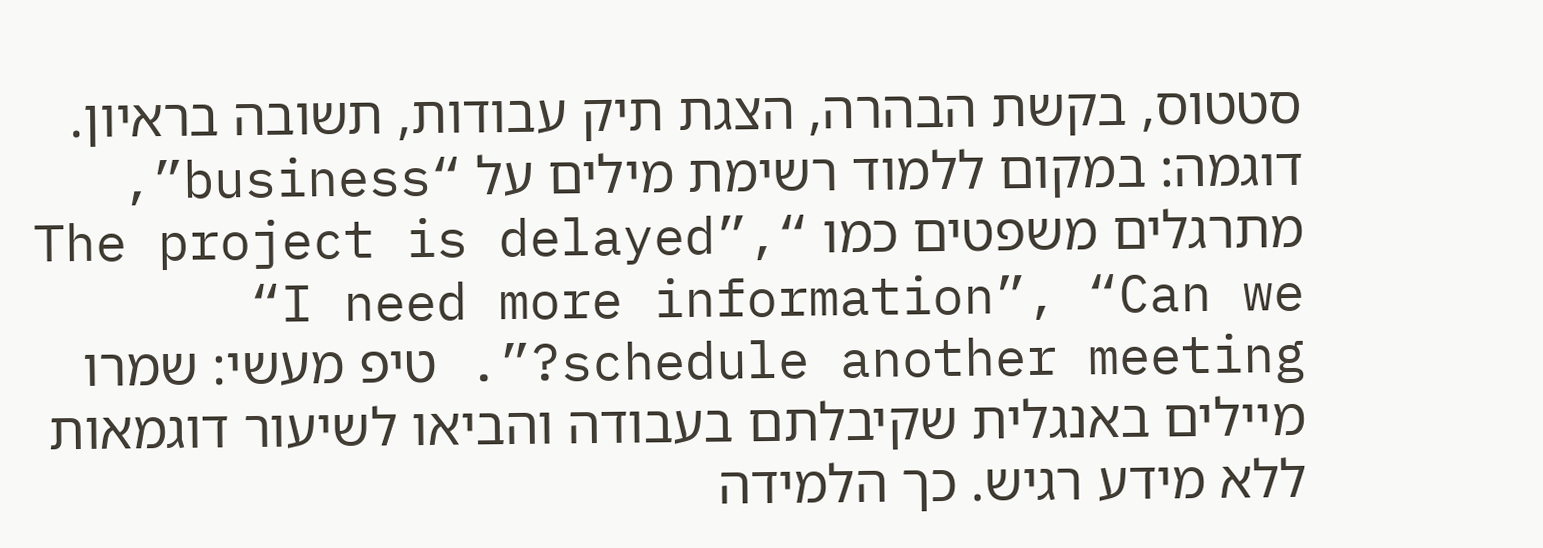סטטוס, בקשת הבהרה, הצגת תיק עבודות, תשובה בראיון. דוגמה: במקום ללמוד רשימת מילים על “business”, מתרגלים משפטים כמו “The project is delayed”, “I need more information”, “Can we schedule another meeting?”. טיפ מעשי: שמרו מיילים באנגלית שקיבלתם בעבודה והביאו לשיעור דוגמאות ללא מידע רגיש. כך הלמידה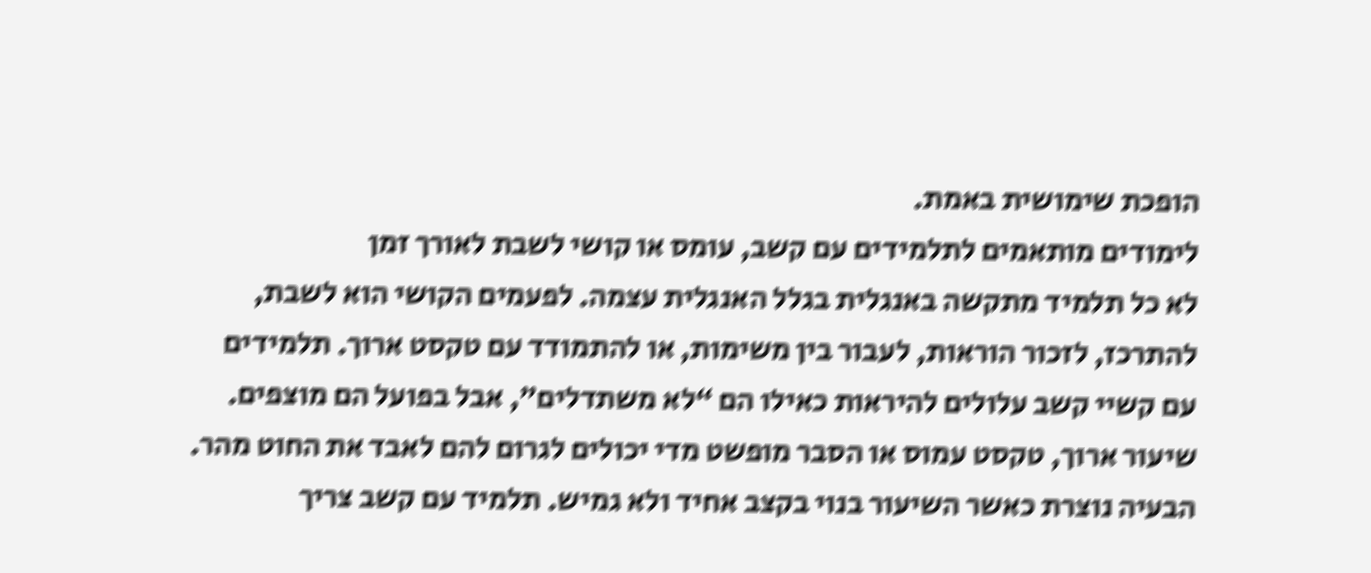הופכת שימושית באמת.
לימודים מותאמים לתלמידים עם קשב, עומס או קושי לשבת לאורך זמן
לא כל תלמיד מתקשה באנגלית בגלל האנגלית עצמה. לפעמים הקושי הוא לשבת, להתרכז, לזכור הוראות, לעבור בין משימות, או להתמודד עם טקסט ארוך. תלמידים עם קשיי קשב עלולים להיראות כאילו הם “לא משתדלים”, אבל בפועל הם מוצפים. שיעור ארוך, טקסט עמוס או הסבר מופשט מדי יכולים לגרום להם לאבד את החוט מהר.
הבעיה נוצרת כאשר השיעור בנוי בקצב אחיד ולא גמיש. תלמיד עם קשב צריך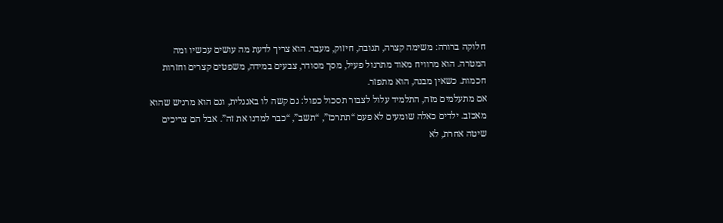חלוקה ברורה: משימה קצרה, תגובה, חיזוק, מעבר. הוא צריך לדעת מה עושים עכשיו ומה המטרה. הוא מרוויח מאוד מתרגול פעיל, מסך מסודר, צבעים במידה, משפטים קצרים וחזרות חכמות. כשאין מבנה, הוא מתפזר.
אם מתעלמים מזה, התלמיד עלול לצבור תסכול כפול: גם קשה לו באנגלית, וגם הוא מרגיש שהוא מאכזב. ילדים כאלה שומעים לא פעם “תתרכז”, “תשב”, “כבר למדנו את זה”. אבל הם צריכים שיטה אחרת, לא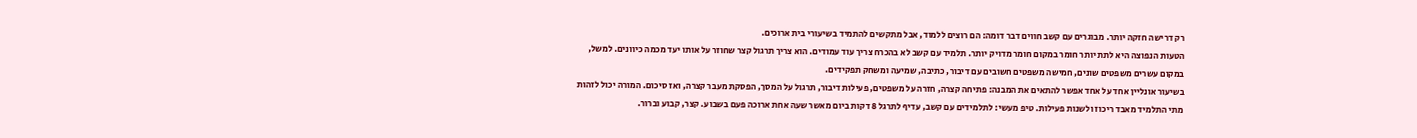רק דרישה חזקה יותר. מבוגרים עם קשב חווים דבר דומה: הם רוצים ללמוד, אבל מתקשים להתמיד בשיעורי בית ארוכים.
הטעות הנפוצה היא לתת יותר חומר במקום חומר מדויק יותר. תלמיד עם קשב לא בהכרח צריך עוד עמודים. הוא צריך תרגול קצר שחוזר על אותו יעד מכמה כיוונים. למשל, במקום עשרים משפטים שונים, חמישה משפטים חשובים עם דיבור, כתיבה, שמיעה ומשחק תפקידים.
בשיעור אונליין אחד על אחד אפשר להתאים את המבנה: פתיחה קצרה, חזרה על משפטים, פעילות דיבור, תרגול על המסך, הפסקת מעבר קצרה, ואז סיכום. המורה יכול לזהות מתי התלמיד מאבד ריכוז ולשנות פעילות. טיפ מעשי: לתלמידים עם קשב, עדיף לתרגל 8 דקות ביום מאשר שעה אחת ארוכה פעם בשבוע. קצר, קבוע וברור.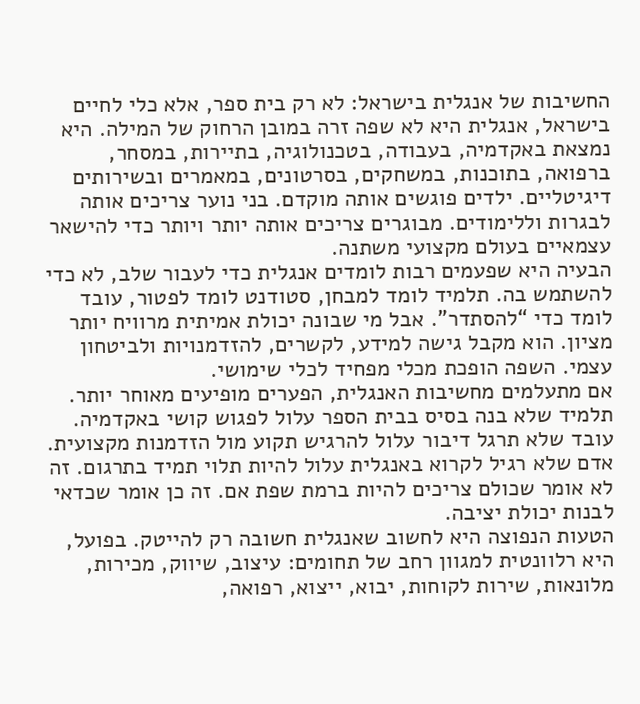החשיבות של אנגלית בישראל: לא רק בית ספר, אלא כלי לחיים
בישראל, אנגלית היא לא שפה זרה במובן הרחוק של המילה. היא נמצאת באקדמיה, בעבודה, בטכנולוגיה, בתיירות, במסחר, ברפואה, בתוכנות, במשחקים, בסרטונים, במאמרים ובשירותים דיגיטליים. ילדים פוגשים אותה מוקדם. בני נוער צריכים אותה לבגרות וללימודים. מבוגרים צריכים אותה יותר ויותר כדי להישאר עצמאיים בעולם מקצועי משתנה.
הבעיה היא שפעמים רבות לומדים אנגלית כדי לעבור שלב, לא כדי להשתמש בה. תלמיד לומד למבחן, סטודנט לומד לפטור, עובד לומד כדי “להסתדר”. אבל מי שבונה יכולת אמיתית מרוויח יותר מציון. הוא מקבל גישה למידע, לקשרים, להזדמנויות ולביטחון עצמי. השפה הופכת מכלי מפחיד לכלי שימושי.
אם מתעלמים מחשיבות האנגלית, הפערים מופיעים מאוחר יותר. תלמיד שלא בנה בסיס בבית הספר עלול לפגוש קושי באקדמיה. עובד שלא תרגל דיבור עלול להרגיש תקוע מול הזדמנות מקצועית. אדם שלא רגיל לקרוא באנגלית עלול להיות תלוי תמיד בתרגום. זה לא אומר שכולם צריכים להיות ברמת שפת אם. זה כן אומר שכדאי לבנות יכולת יציבה.
הטעות הנפוצה היא לחשוב שאנגלית חשובה רק להייטק. בפועל, היא רלוונטית למגוון רחב של תחומים: עיצוב, שיווק, מכירות, מלונאות, שירות לקוחות, יבוא, ייצוא, רפואה,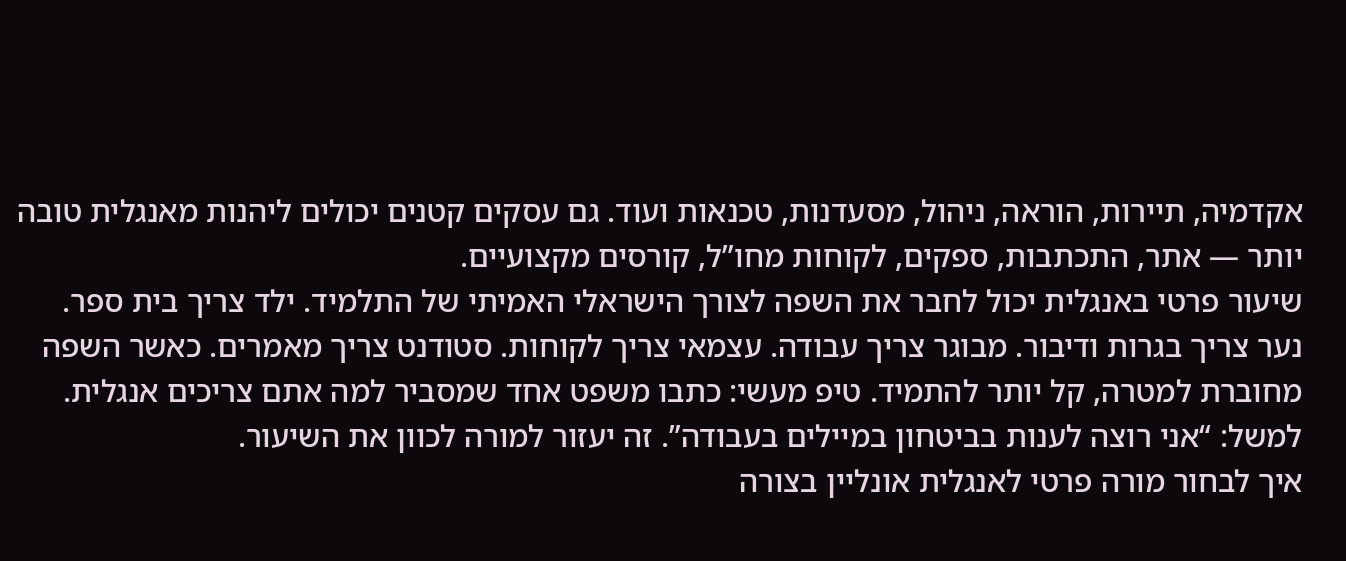אקדמיה, תיירות, הוראה, ניהול, מסעדנות, טכנאות ועוד. גם עסקים קטנים יכולים ליהנות מאנגלית טובה יותר — אתר, התכתבות, ספקים, לקוחות מחו”ל, קורסים מקצועיים.
שיעור פרטי באנגלית יכול לחבר את השפה לצורך הישראלי האמיתי של התלמיד. ילד צריך בית ספר. נער צריך בגרות ודיבור. מבוגר צריך עבודה. עצמאי צריך לקוחות. סטודנט צריך מאמרים. כאשר השפה מחוברת למטרה, קל יותר להתמיד. טיפ מעשי: כתבו משפט אחד שמסביר למה אתם צריכים אנגלית. למשל: “אני רוצה לענות בביטחון במיילים בעבודה”. זה יעזור למורה לכוון את השיעור.
איך לבחור מורה פרטי לאנגלית אונליין בצורה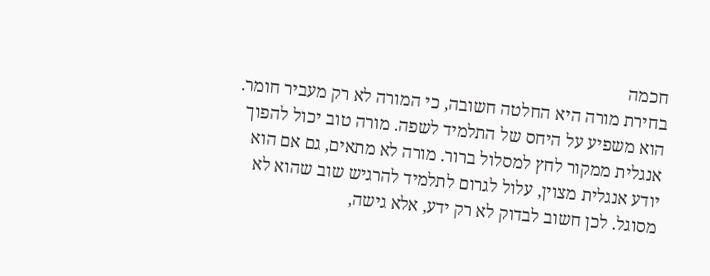חכמה
בחירת מורה היא החלטה חשובה, כי המורה לא רק מעביר חומר. הוא משפיע על היחס של התלמיד לשפה. מורה טוב יכול להפוך אנגלית ממקור לחץ למסלול ברור. מורה לא מתאים, גם אם הוא יודע אנגלית מצוין, עלול לגרום לתלמיד להרגיש שוב שהוא לא מסוגל. לכן חשוב לבדוק לא רק ידע, אלא גישה,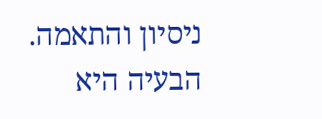ניסיון והתאמה.
הבעיה היא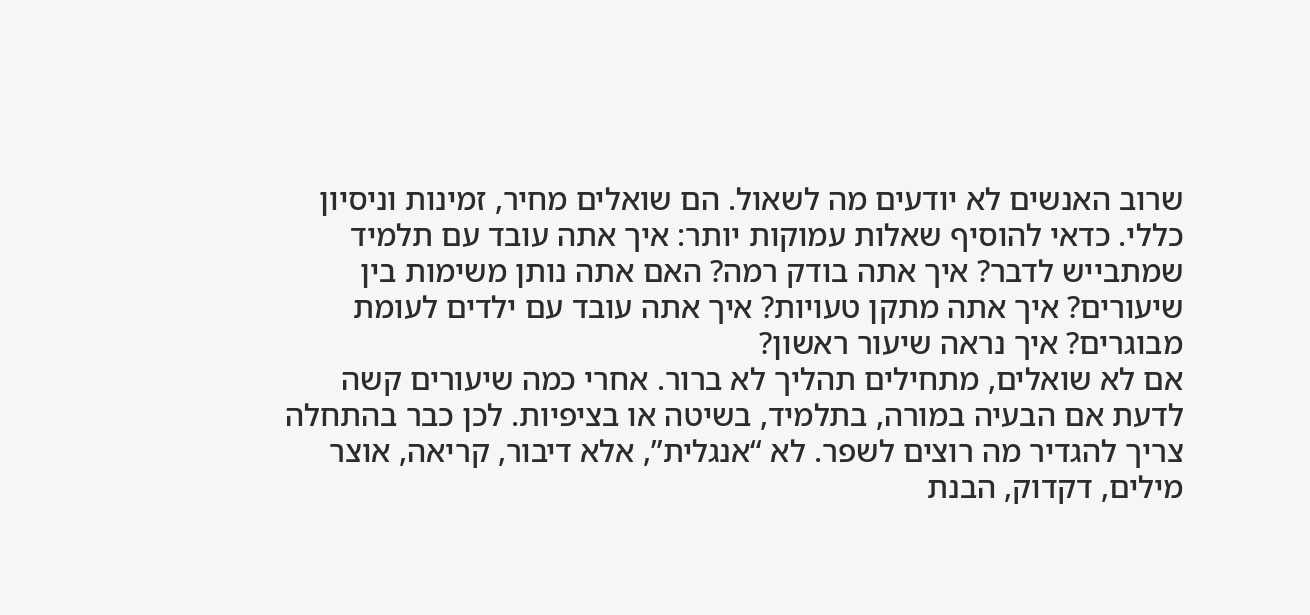שרוב האנשים לא יודעים מה לשאול. הם שואלים מחיר, זמינות וניסיון כללי. כדאי להוסיף שאלות עמוקות יותר: איך אתה עובד עם תלמיד שמתבייש לדבר? איך אתה בודק רמה? האם אתה נותן משימות בין שיעורים? איך אתה מתקן טעויות? איך אתה עובד עם ילדים לעומת מבוגרים? איך נראה שיעור ראשון?
אם לא שואלים, מתחילים תהליך לא ברור. אחרי כמה שיעורים קשה לדעת אם הבעיה במורה, בתלמיד, בשיטה או בציפיות. לכן כבר בהתחלה צריך להגדיר מה רוצים לשפר. לא “אנגלית”, אלא דיבור, קריאה, אוצר מילים, דקדוק, הבנת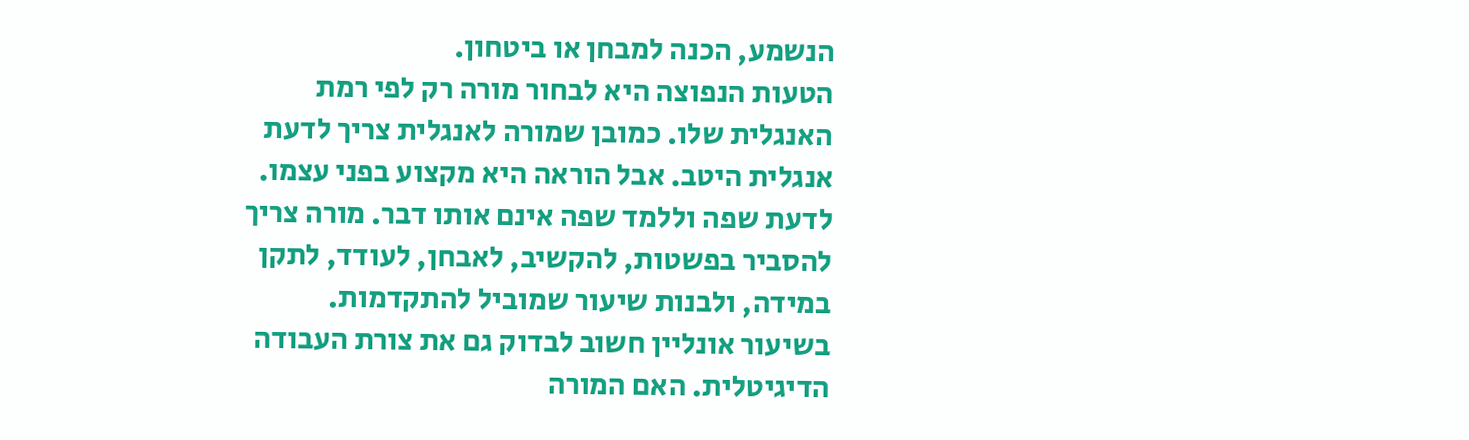הנשמע, הכנה למבחן או ביטחון.
הטעות הנפוצה היא לבחור מורה רק לפי רמת האנגלית שלו. כמובן שמורה לאנגלית צריך לדעת אנגלית היטב. אבל הוראה היא מקצוע בפני עצמו. לדעת שפה וללמד שפה אינם אותו דבר. מורה צריך להסביר בפשטות, להקשיב, לאבחן, לעודד, לתקן במידה, ולבנות שיעור שמוביל להתקדמות.
בשיעור אונליין חשוב לבדוק גם את צורת העבודה הדיגיטלית. האם המורה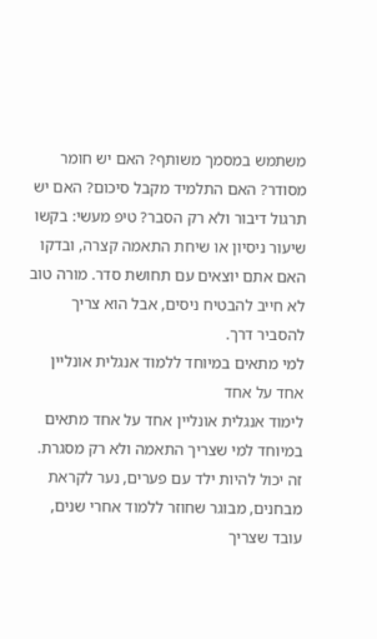משתמש במסמך משותף? האם יש חומר מסודר? האם התלמיד מקבל סיכום? האם יש תרגול דיבור ולא רק הסבר? טיפ מעשי: בקשו שיעור ניסיון או שיחת התאמה קצרה, ובדקו האם אתם יוצאים עם תחושת סדר. מורה טוב לא חייב להבטיח ניסים, אבל הוא צריך להסביר דרך.
למי מתאים במיוחד ללמוד אנגלית אונליין אחד על אחד
לימוד אנגלית אונליין אחד על אחד מתאים במיוחד למי שצריך התאמה ולא רק מסגרת. זה יכול להיות ילד עם פערים, נער לקראת מבחנים, מבוגר שחוזר ללמוד אחרי שנים, עובד שצריך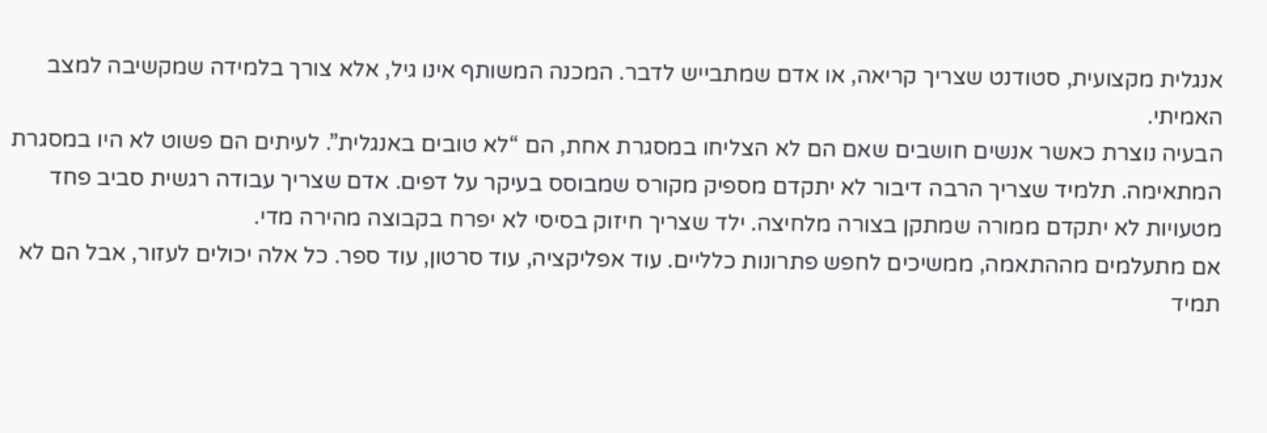אנגלית מקצועית, סטודנט שצריך קריאה, או אדם שמתבייש לדבר. המכנה המשותף אינו גיל, אלא צורך בלמידה שמקשיבה למצב האמיתי.
הבעיה נוצרת כאשר אנשים חושבים שאם הם לא הצליחו במסגרת אחת, הם “לא טובים באנגלית”. לעיתים הם פשוט לא היו במסגרת המתאימה. תלמיד שצריך הרבה דיבור לא יתקדם מספיק מקורס שמבוסס בעיקר על דפים. אדם שצריך עבודה רגשית סביב פחד מטעויות לא יתקדם ממורה שמתקן בצורה מלחיצה. ילד שצריך חיזוק בסיסי לא יפרח בקבוצה מהירה מדי.
אם מתעלמים מההתאמה, ממשיכים לחפש פתרונות כלליים. עוד אפליקציה, עוד סרטון, עוד ספר. כל אלה יכולים לעזור, אבל הם לא תמיד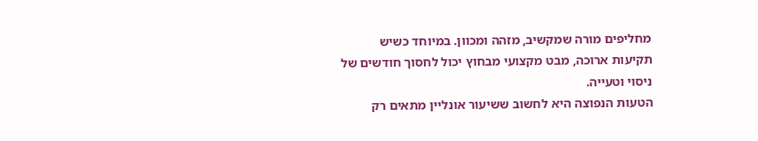מחליפים מורה שמקשיב, מזהה ומכוון. במיוחד כשיש תקיעות ארוכה, מבט מקצועי מבחוץ יכול לחסוך חודשים של ניסוי וטעייה.
הטעות הנפוצה היא לחשוב ששיעור אונליין מתאים רק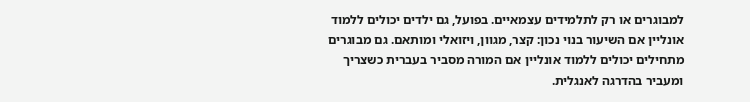למבוגרים או רק לתלמידים עצמאיים. בפועל, גם ילדים יכולים ללמוד אונליין אם השיעור בנוי נכון: קצר, מגוון, ויזואלי ומותאם. גם מבוגרים מתחילים יכולים ללמוד אונליין אם המורה מסביר בעברית כשצריך ומעביר בהדרגה לאנגלית.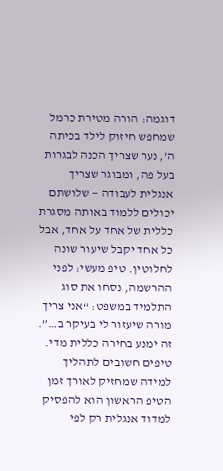דוגמה: הורה מטירת כרמל שמחפש חיזוק לילד בכיתה ה’, נער שצריך הכנה לבגרות בעל פה, ומבוגר שצריך אנגלית לעבודה — שלושתם יכולים ללמוד באותה מסגרת כללית של אחד על אחד, אבל כל אחד יקבל שיעור שונה לחלוטין. טיפ מעשי: לפני ההרשמה, נסחו את סוג התלמיד במשפט: “אני צריך מורה שיעזור לי בעיקר ב…”. זה ימנע בחירה כללית מדי.
טיפים חשובים לתהליך למידה שמחזיק לאורך זמן
הטיפ הראשון הוא להפסיק למדוד אנגלית רק לפי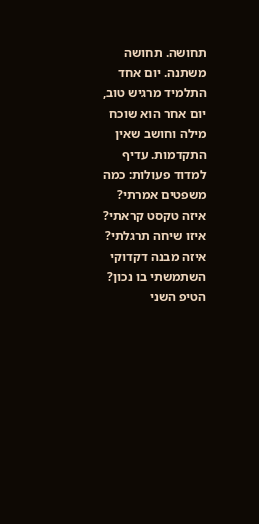תחושה. תחושה משתנה. יום אחד התלמיד מרגיש טוב, יום אחר הוא שוכח מילה וחושב שאין התקדמות. עדיף למדוד פעולות: כמה משפטים אמרתי? איזה טקסט קראתי? איזו שיחה תרגלתי? איזה מבנה דקדוקי השתמשתי בו נכון?
הטיפ השני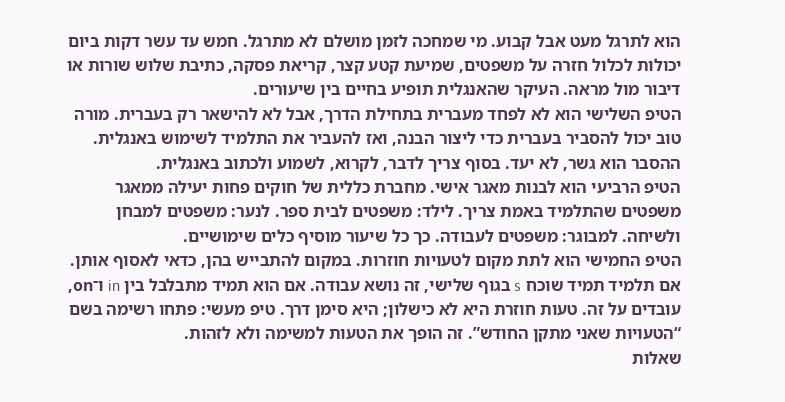הוא לתרגל מעט אבל קבוע. מי שמחכה לזמן מושלם לא מתרגל. חמש עד עשר דקות ביום יכולות לכלול חזרה על משפטים, שמיעת קטע קצר, קריאת פסקה, כתיבת שלוש שורות או דיבור מול מראה. העיקר שהאנגלית תופיע בחיים בין שיעורים.
הטיפ השלישי הוא לא לפחד מעברית בתחילת הדרך, אבל לא להישאר רק בעברית. מורה טוב יכול להסביר בעברית כדי ליצור הבנה, ואז להעביר את התלמיד לשימוש באנגלית. ההסבר הוא גשר, לא יעד. בסוף צריך לדבר, לקרוא, לשמוע ולכתוב באנגלית.
הטיפ הרביעי הוא לבנות מאגר אישי. מחברת כללית של חוקים פחות יעילה ממאגר משפטים שהתלמיד באמת צריך. לילד: משפטים לבית ספר. לנער: משפטים למבחן ולשיחה. למבוגר: משפטים לעבודה. כך כל שיעור מוסיף כלים שימושיים.
הטיפ החמישי הוא לתת מקום לטעויות חוזרות. במקום להתבייש בהן, כדאי לאסוף אותן. אם תלמיד תמיד שוכח s בגוף שלישי, זה נושא עבודה. אם הוא תמיד מתבלבל בין in ו־on, עובדים על זה. טעות חוזרת היא לא כישלון; היא סימן דרך. טיפ מעשי: פתחו רשימה בשם “הטעויות שאני מתקן החודש”. זה הופך את הטעות למשימה ולא לזהות.
שאלות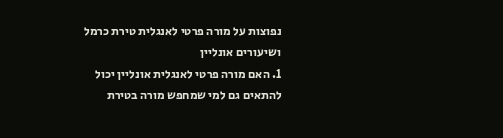נפוצות על מורה פרטי לאנגלית טירת כרמל ושיעורים אונליין
1. האם מורה פרטי לאנגלית אונליין יכול להתאים גם למי שמחפש מורה בטירת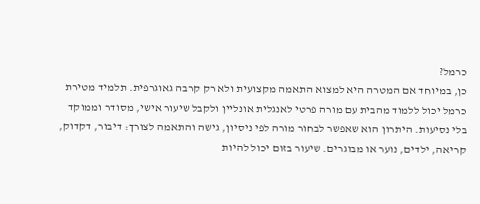כרמל?
כן, במיוחד אם המטרה היא למצוא התאמה מקצועית ולא רק קרבה גאוגרפית. תלמיד מטירת כרמל יכול ללמוד מהבית עם מורה פרטי לאנגלית אונליין ולקבל שיעור אישי, מסודר וממוקד בלי נסיעות. היתרון הוא שאפשר לבחור מורה לפי ניסיון, גישה והתאמה לצורך: דיבור, דקדוק, קריאה, ילדים, נוער או מבוגרים. שיעור בזום יכול להיות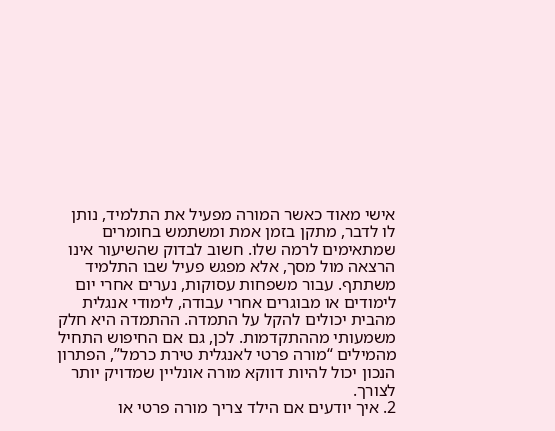אישי מאוד כאשר המורה מפעיל את התלמיד, נותן לו לדבר, מתקן בזמן אמת ומשתמש בחומרים שמתאימים לרמה שלו. חשוב לבדוק שהשיעור אינו הרצאה מול מסך, אלא מפגש פעיל שבו התלמיד משתתף. עבור משפחות עסוקות, נערים אחרי יום לימודים או מבוגרים אחרי עבודה, לימודי אנגלית מהבית יכולים להקל על התמדה. ההתמדה היא חלק משמעותי מההתקדמות. לכן, גם אם החיפוש התחיל מהמילים “מורה פרטי לאנגלית טירת כרמל”, הפתרון הנכון יכול להיות דווקא מורה אונליין שמדויק יותר לצורך.
2. איך יודעים אם הילד צריך מורה פרטי או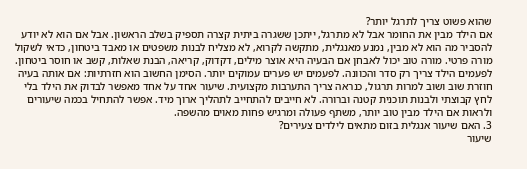שהוא פשוט צריך לתרגל יותר?
אם הילד מבין את החומר אבל לא מתרגל, ייתכן ששגרה ביתית קצרה תספיק בשלב הראשון. אבל אם הוא לא יודע להסביר מה הוא לא מבין, נמנע מאנגלית, מתקשה לקרוא, לא מצליח לבנות משפטים או מאבד ביטחון, כדאי לשקול מורה פרטי. מורה טוב יכול לאבחן אם הבעיה היא אוצר מילים, דקדוק, קריאה, הבנת שאלות, קשב או חוסר ביטחון. לפעמים הילד צריך רק סדר והכוונה. לפעמים יש פערים עמוקים יותר. הסימן החשוב הוא חזרתיות: אם אותה בעיה חוזרת שוב ושוב למרות תרגול, כנראה צריך התערבות מקצועית. שיעור אחד על אחד מאפשר לבדוק את הילד בלי לחץ קבוצתי ולבנות תוכנית קטנה וברורה. לא חייבים להתחייב לתהליך ארוך מיד. אפשר להתחיל בכמה שיעורים ולראות אם הילד מבין טוב יותר, משתף פעולה ומרגיש פחות מאוים מהשפה.
3. האם שיעור אנגלית בזום מתאים לילדים צעירים?
שיעור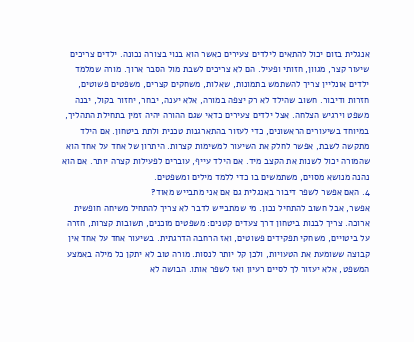אנגלית בזום יכול להתאים לילדים צעירים כאשר הוא בנוי בצורה נכונה. ילדים צריכים שיעור קצר, מגוון, חזותי ופעיל. הם לא צריכים לשבת מול הסבר ארוך. מורה שמלמד ילדים אונליין צריך להשתמש בתמונות, שאלות, משחקים קצרים, משפטים פשוטים, חזרות ודיבור. חשוב שהילד לא רק יצפה במורה, אלא יענה, יבחר, יחזור בקול, יבנה משפט וירגיש הצלחה. אצל ילדים צעירים כדאי שגם ההורה יהיה זמין בתחילת התהליך, במיוחד בשיעורים הראשונים, כדי לעזור בהתארגנות טכנית ולתת ביטחון. אם הילד מתקשה לשבת, אפשר לחלק את השיעור למשימות קצרות. היתרון של אחד על אחד הוא שהמורה יכול לשנות את הקצב מיד. אם הילד עייף, עוברים לפעילות קצרה יותר. אם הוא נהנה מנושא מסוים, משתמשים בו כדי ללמד מילים ומשפטים.
4. האם אפשר לשפר דיבור באנגלית גם אם אני מתבייש מאוד?
אפשר, אבל חשוב להתחיל נכון. מי שמתבייש לדבר לא צריך להתחיל משיחה חופשית ארוכה. צריך לבנות ביטחון דרך צעדים קטנים: משפטים מוכנים, תשובות קצרות, חזרה על ביטויים, משחקי תפקידים פשוטים, ואז הרחבה הדרגתית. בשיעור אחד על אחד אין קבוצה ששומעת את הטעויות, ולכן קל יותר לנסות. מורה טוב לא יתקן כל מילה באמצע המשפט, אלא יעזור לך לסיים רעיון ואז לשפר אותו. הבושה לא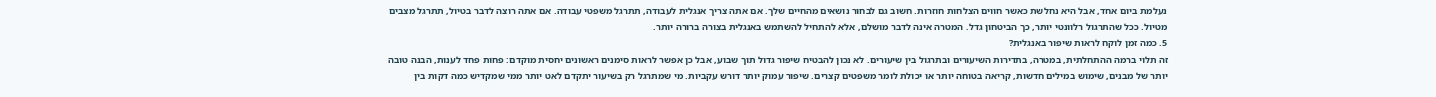נעלמת ביום אחד, אבל היא נחלשת כאשר חווים הצלחות חוזרות. חשוב גם לבחור נושאים מהחיים שלך. אם אתה צריך אנגלית לעבודה, תתרגל משפטי עבודה. אם אתה רוצה לדבר בטיול, תתרגל מצבים מטיול. ככל שהתרגול רלוונטי יותר, כך הביטחון גדל. המטרה אינה לדבר מושלם, אלא להתחיל להשתמש באנגלית בצורה ברורה יותר.
5. כמה זמן לוקח לראות שיפור באנגלית?
זה תלוי ברמה ההתחלתית, במטרה, בתדירות השיעורים ובתרגול בין שיעורים. לא נכון להבטיח שיפור גדול תוך שבוע, אבל כן אפשר לראות סימנים ראשונים יחסית מוקדם: פחות פחד לענות, הבנה טובה יותר של מבנים, שימוש במילים חדשות, קריאה בטוחה יותר או יכולת לומר משפטים קצרים. שיפור עמוק יותר דורש עקביות. מי שמתרגל רק בשיעור יתקדם לאט יותר ממי שמקדיש כמה דקות בין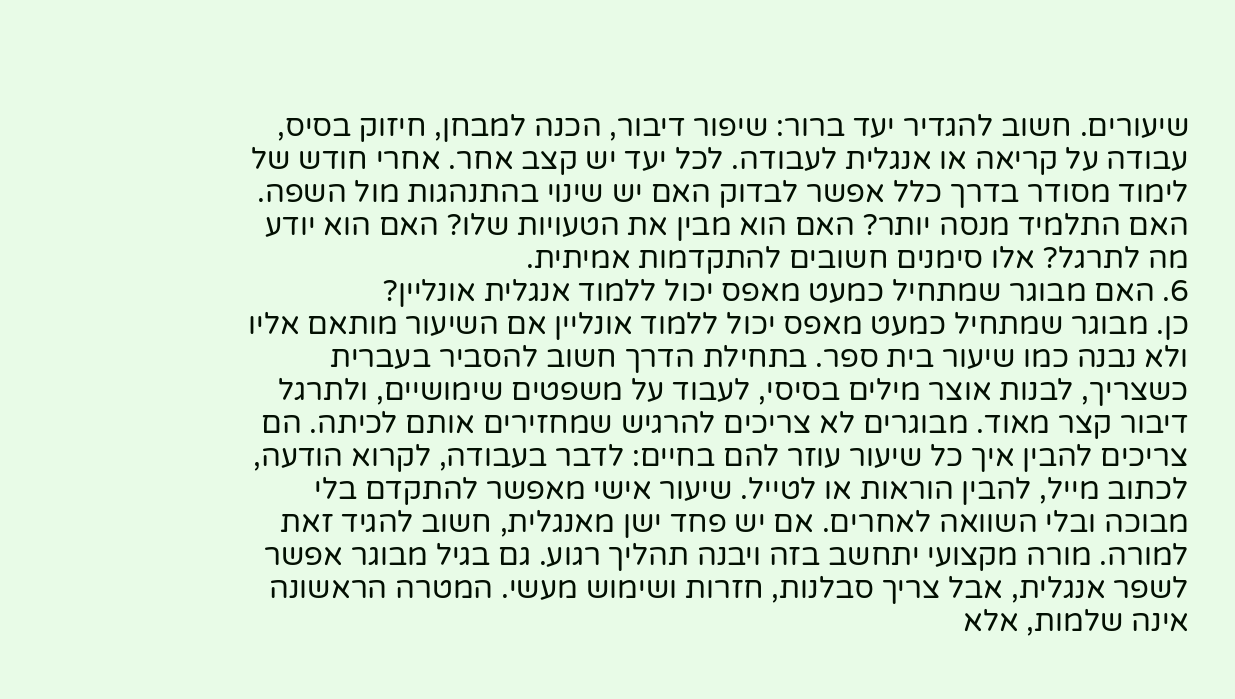שיעורים. חשוב להגדיר יעד ברור: שיפור דיבור, הכנה למבחן, חיזוק בסיס, עבודה על קריאה או אנגלית לעבודה. לכל יעד יש קצב אחר. אחרי חודש של לימוד מסודר בדרך כלל אפשר לבדוק האם יש שינוי בהתנהגות מול השפה. האם התלמיד מנסה יותר? האם הוא מבין את הטעויות שלו? האם הוא יודע מה לתרגל? אלו סימנים חשובים להתקדמות אמיתית.
6. האם מבוגר שמתחיל כמעט מאפס יכול ללמוד אנגלית אונליין?
כן. מבוגר שמתחיל כמעט מאפס יכול ללמוד אונליין אם השיעור מותאם אליו ולא נבנה כמו שיעור בית ספר. בתחילת הדרך חשוב להסביר בעברית כשצריך, לבנות אוצר מילים בסיסי, לעבוד על משפטים שימושיים, ולתרגל דיבור קצר מאוד. מבוגרים לא צריכים להרגיש שמחזירים אותם לכיתה. הם צריכים להבין איך כל שיעור עוזר להם בחיים: לדבר בעבודה, לקרוא הודעה, לכתוב מייל, להבין הוראות או לטייל. שיעור אישי מאפשר להתקדם בלי מבוכה ובלי השוואה לאחרים. אם יש פחד ישן מאנגלית, חשוב להגיד זאת למורה. מורה מקצועי יתחשב בזה ויבנה תהליך רגוע. גם בגיל מבוגר אפשר לשפר אנגלית, אבל צריך סבלנות, חזרות ושימוש מעשי. המטרה הראשונה אינה שלמות, אלא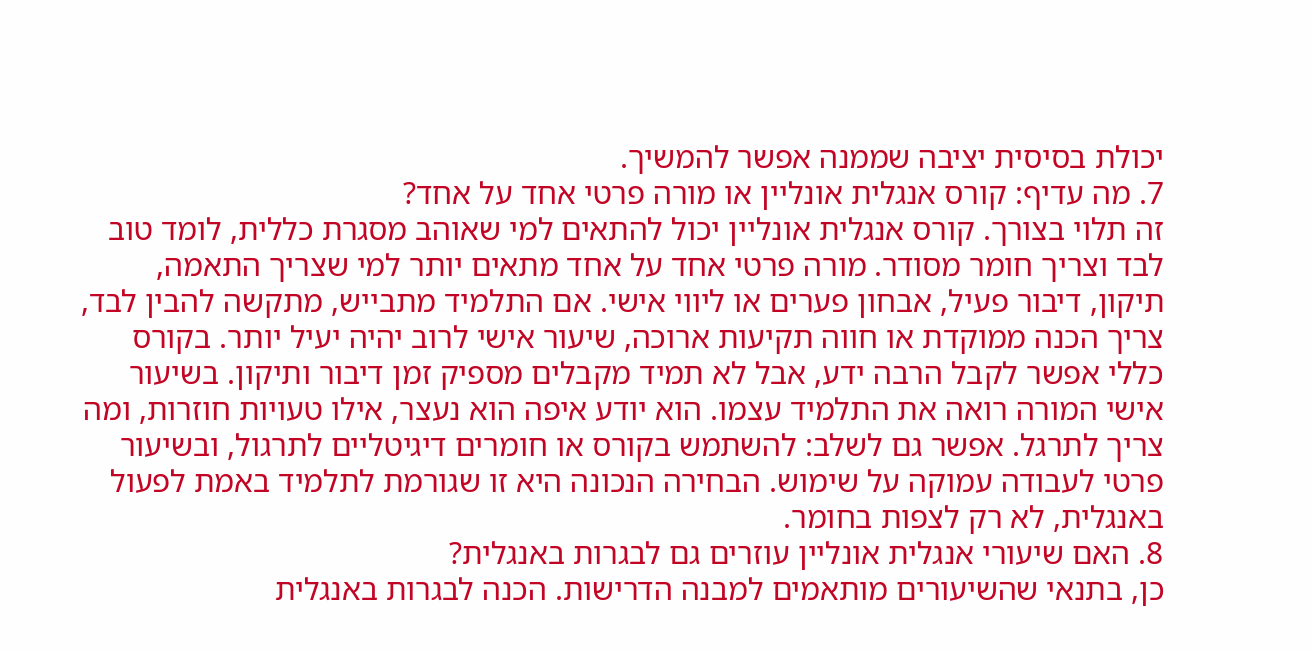יכולת בסיסית יציבה שממנה אפשר להמשיך.
7. מה עדיף: קורס אנגלית אונליין או מורה פרטי אחד על אחד?
זה תלוי בצורך. קורס אנגלית אונליין יכול להתאים למי שאוהב מסגרת כללית, לומד טוב לבד וצריך חומר מסודר. מורה פרטי אחד על אחד מתאים יותר למי שצריך התאמה, תיקון, דיבור פעיל, אבחון פערים או ליווי אישי. אם התלמיד מתבייש, מתקשה להבין לבד, צריך הכנה ממוקדת או חווה תקיעות ארוכה, שיעור אישי לרוב יהיה יעיל יותר. בקורס כללי אפשר לקבל הרבה ידע, אבל לא תמיד מקבלים מספיק זמן דיבור ותיקון. בשיעור אישי המורה רואה את התלמיד עצמו. הוא יודע איפה הוא נעצר, אילו טעויות חוזרות, ומה צריך לתרגל. אפשר גם לשלב: להשתמש בקורס או חומרים דיגיטליים לתרגול, ובשיעור פרטי לעבודה עמוקה על שימוש. הבחירה הנכונה היא זו שגורמת לתלמיד באמת לפעול באנגלית, לא רק לצפות בחומר.
8. האם שיעורי אנגלית אונליין עוזרים גם לבגרות באנגלית?
כן, בתנאי שהשיעורים מותאמים למבנה הדרישות. הכנה לבגרות באנגלית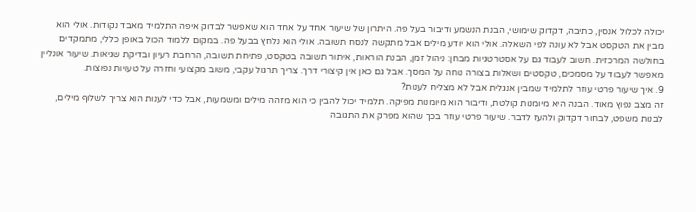יכולה לכלול אנסין, כתיבה, דקדוק שימושי, הבנת הנשמע ודיבור בעל פה. היתרון של שיעור אחד על אחד הוא שאפשר לבדוק איפה התלמיד מאבד נקודות. אולי הוא מבין את הטקסט אבל לא עונה לפי השאלה. אולי הוא יודע מילים אבל מתקשה לנסח תשובה. אולי הוא נלחץ בבעל פה. במקום ללמוד הכול באופן כללי, מתמקדים בחולשה המרכזית. חשוב לעבוד גם על אסטרטגיות מבחן: ניהול זמן, הבנת הוראות, איתור תשובה בטקסט, פתיחת תשובה, הרחבת רעיון ובדיקת שגיאות. שיעור אונליין מאפשר לעבוד על מסמכים, טקסטים ושאלות בצורה נוחה על המסך. אבל גם כאן אין קיצורי דרך. צריך תרגול עקבי, משוב מקצועי וחזרה על טעויות נפוצות.
9. איך שיעור פרטי עוזר לתלמיד שמבין אנגלית אבל לא מצליח לענות?
זה מצב נפוץ מאוד. הבנה היא מיומנות קולטת, ודיבור הוא מיומנות מפיקה. תלמיד יכול להבין כי הוא מזהה מילים ומשמעות, אבל כדי לענות הוא צריך לשלוף מילים, לבנות משפט, לבחור דקדוק ולהעז לדבר. שיעור פרטי עוזר בכך שהוא מפרק את התגובה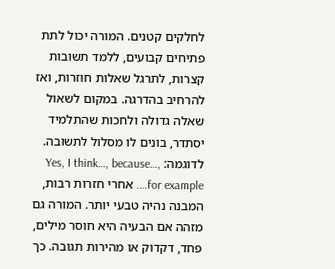לחלקים קטנים. המורה יכול לתת פתיחים קבועים, ללמד תשובות קצרות, לתרגל שאלות חוזרות, ואז להרחיב בהדרגה. במקום לשאול שאלה גדולה ולחכות שהתלמיד יסתדר, בונים לו מסלול לתשובה. לדוגמה: Yes, I think…, because…, for example…. אחרי חזרות רבות, המבנה נהיה טבעי יותר. המורה גם מזהה אם הבעיה היא חוסר מילים, פחד, דקדוק או מהירות תגובה. כך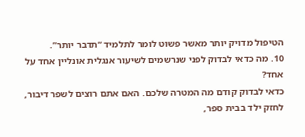הטיפול מדויק יותר מאשר פשוט לומר לתלמיד “תדבר יותר”.
10. מה כדאי לבדוק לפני שנרשמים לשיעור אנגלית אונליין אחד על אחד?
כדאי לבדוק קודם מה המטרה שלכם. האם אתם רוצים לשפר דיבור, לחזק ילד בבית ספר,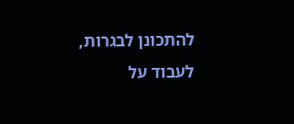להתכונן לבגרות, לעבוד על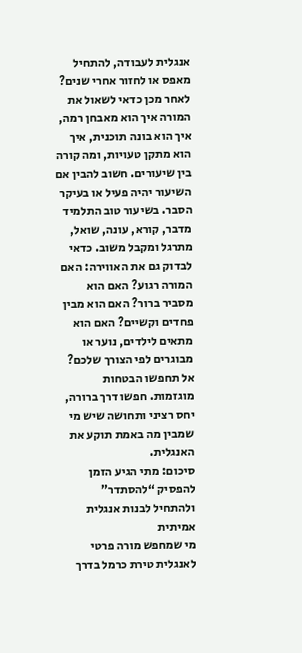אנגלית לעבודה, להתחיל מאפס או לחזור אחרי שנים? לאחר מכן כדאי לשאול את המורה איך הוא מאבחן רמה, איך הוא בונה תוכנית, איך הוא מתקן טעויות, ומה קורה בין שיעורים. חשוב להבין אם השיעור יהיה פעיל או בעיקר הסבר. בשיעור טוב התלמיד מדבר, קורא, עונה, שואל, מתרגל ומקבל משוב. כדאי לבדוק גם את האווירה: האם המורה רגוע? האם הוא מסביר ברור? האם הוא מבין פחדים וקשיים? האם הוא מתאים לילדים, נוער או מבוגרים לפי הצורך שלכם? אל תחפשו הבטחות מוגזמות. חפשו דרך ברורה, יחס רציני ותחושה שיש מי שמבין מה באמת תוקע את האנגלית.
סיכום: מתי הגיע הזמן להפסיק “להסתדר” ולהתחיל לבנות אנגלית אמיתית
מי שמחפש מורה פרטי לאנגלית טירת כרמל בדרך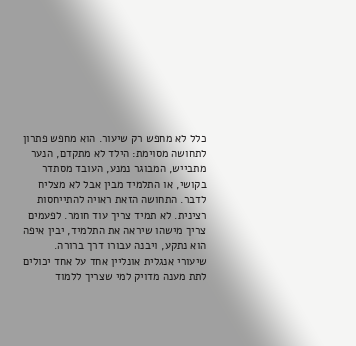כלל לא מחפש רק שיעור. הוא מחפש פתרון לתחושה מסוימת: הילד לא מתקדם, הנער מתבייש, המבוגר נמנע, העובד מסתדר בקושי, או התלמיד מבין אבל לא מצליח לדבר. התחושה הזאת ראויה להתייחסות רצינית. לא תמיד צריך עוד חומר. לפעמים צריך מישהו שיראה את התלמיד, יבין איפה הוא נתקע, ויבנה עבורו דרך ברורה.
שיעורי אנגלית אונליין אחד על אחד יכולים לתת מענה מדויק למי שצריך ללמוד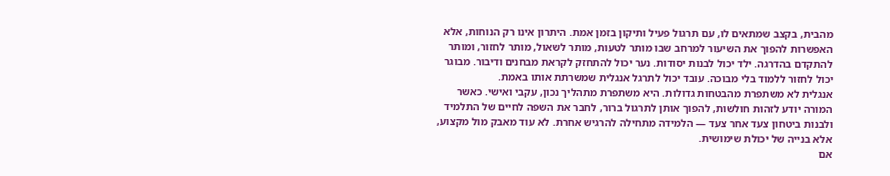מהבית, בקצב שמתאים לו, עם תרגול פעיל ותיקון בזמן אמת. היתרון אינו רק הנוחות, אלא האפשרות להפוך את השיעור למרחב שבו מותר לטעות, מותר לשאול, מותר לחזור, ומותר להתקדם בהדרגה. ילד יכול לבנות יסודות. נער יכול להתחזק לקראת מבחנים ודיבור. מבוגר יכול לחזור ללמוד בלי מבוכה. עובד יכול לתרגל אנגלית שמשרתת אותו באמת.
אנגלית לא משתפרת מהבטחות גדולות. היא משתפרת מתהליך נכון, עקבי ואישי. כאשר המורה יודע לזהות חולשות, להפוך אותן לתרגול ברור, לחבר את השפה לחיים של התלמיד ולבנות ביטחון צעד אחר צעד — הלמידה מתחילה להרגיש אחרת. לא עוד מאבק מול מקצוע, אלא בנייה של יכולת שימושית.
אם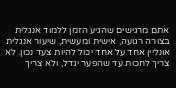אתם מרגישים שהגיע הזמן ללמוד אנגלית בצורה רגועה, אישית ומעשית, שיעור אנגלית אונליין אחד על אחד יכול להיות צעד נכון. לא צריך לחכות עד שהפער יגדל, ולא צריך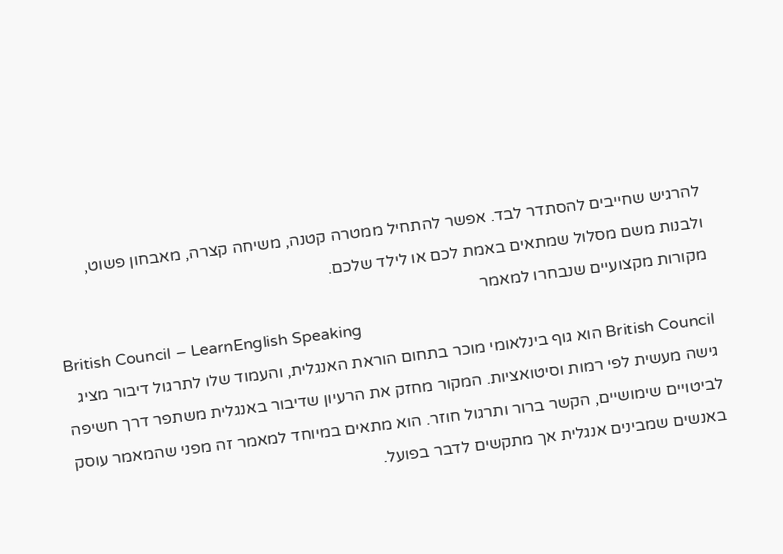להרגיש שחייבים להסתדר לבד. אפשר להתחיל ממטרה קטנה, משיחה קצרה, מאבחון פשוט, ולבנות משם מסלול שמתאים באמת לכם או לילד שלכם.
מקורות מקצועיים שנבחרו למאמר
British Council – LearnEnglish Speaking
British Council הוא גוף בינלאומי מוכר בתחום הוראת האנגלית, והעמוד שלו לתרגול דיבור מציג גישה מעשית לפי רמות וסיטואציות. המקור מחזק את הרעיון שדיבור באנגלית משתפר דרך חשיפה לביטויים שימושיים, הקשר ברור ותרגול חוזר. הוא מתאים במיוחד למאמר זה מפני שהמאמר עוסק באנשים שמבינים אנגלית אך מתקשים לדבר בפועל.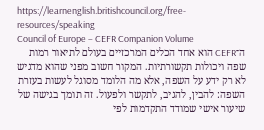https://learnenglish.britishcouncil.org/free-resources/speaking
Council of Europe – CEFR Companion Volume
ה־CEFR הוא אחד הכלים המרכזיים בעולם לתיאור רמות שפה ויכולות תקשורתיות. המקור חשוב מפני שהוא מדגיש לא רק ידע על השפה, אלא מה הלומד מסוגל לעשות בעזרת השפה: להבין, להגיב, לתקשר ולפעול. זה תומך בגישה של שיעור אישי שמודד התקדמות לפי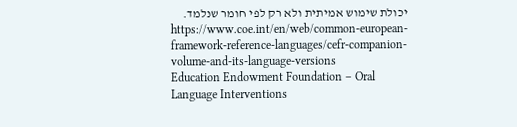יכולת שימוש אמיתית ולא רק לפי חומר שנלמד.
https://www.coe.int/en/web/common-european-framework-reference-languages/cefr-companion-volume-and-its-language-versions
Education Endowment Foundation – Oral Language Interventions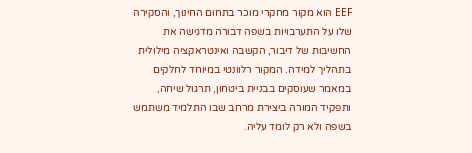EEF הוא מקור מחקרי מוכר בתחום החינוך, והסקירה שלו על התערבויות בשפה דבורה מדגישה את החשיבות של דיבור, הקשבה ואינטראקציה מילולית בתהליך למידה. המקור רלוונטי במיוחד לחלקים במאמר שעוסקים בבניית ביטחון, תרגול שיחה, ותפקיד המורה ביצירת מרחב שבו התלמיד משתמש בשפה ולא רק לומד עליה.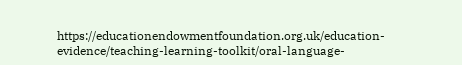https://educationendowmentfoundation.org.uk/education-evidence/teaching-learning-toolkit/oral-language-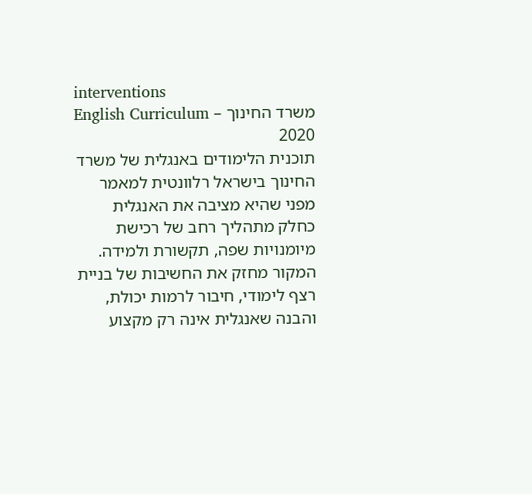interventions
משרד החינוך – English Curriculum 2020
תוכנית הלימודים באנגלית של משרד החינוך בישראל רלוונטית למאמר מפני שהיא מציבה את האנגלית כחלק מתהליך רחב של רכישת מיומנויות שפה, תקשורת ולמידה. המקור מחזק את החשיבות של בניית רצף לימודי, חיבור לרמות יכולת, והבנה שאנגלית אינה רק מקצוע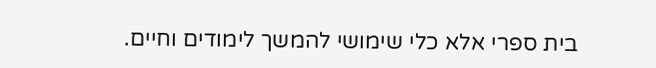בית ספרי אלא כלי שימושי להמשך לימודים וחיים.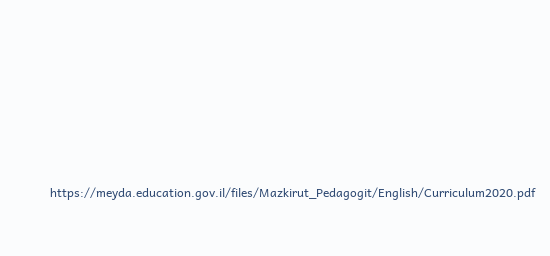https://meyda.education.gov.il/files/Mazkirut_Pedagogit/English/Curriculum2020.pdf